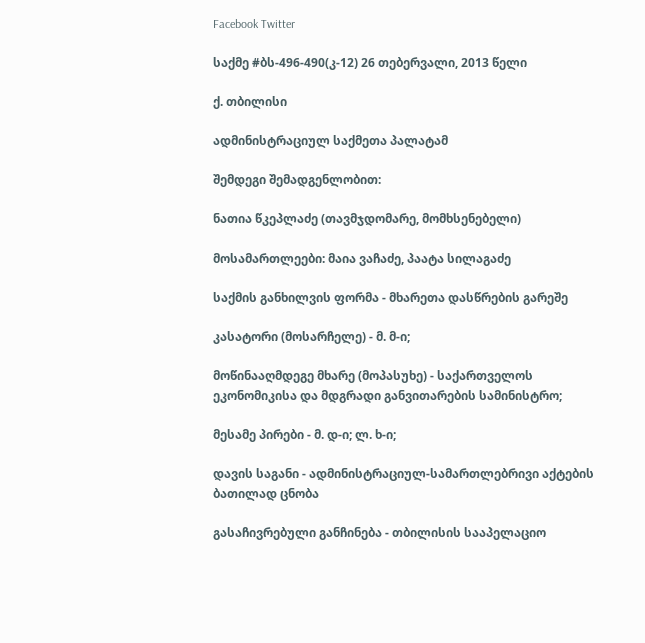Facebook Twitter

საქმე #ბს-496-490(კ-12) 26 თებერვალი, 2013 წელი

ქ. თბილისი

ადმინისტრაციულ საქმეთა პალატამ

შემდეგი შემადგენლობით:

ნათია წკეპლაძე (თავმჯდომარე, მომხსენებელი)

მოსამართლეები: მაია ვაჩაძე, პაატა სილაგაძე

საქმის განხილვის ფორმა - მხარეთა დასწრების გარეშე

კასატორი (მოსარჩელე) - მ. მ-ი;

მოწინააღმდეგე მხარე (მოპასუხე) - საქართველოს ეკონომიკისა და მდგრადი განვითარების სამინისტრო;

მესამე პირები - მ. დ-ი; ლ. ხ-ი;

დავის საგანი - ადმინისტრაციულ-სამართლებრივი აქტების ბათილად ცნობა

გასაჩივრებული განჩინება - თბილისის სააპელაციო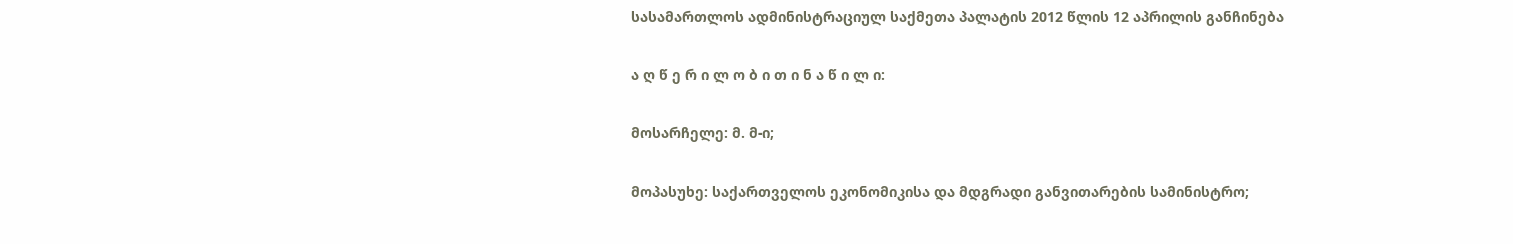სასამართლოს ადმინისტრაციულ საქმეთა პალატის 2012 წლის 12 აპრილის განჩინება

ა ღ წ ე რ ი ლ ო ბ ი თ ი ნ ა წ ი ლ ი:

მოსარჩელე: მ. მ-ი;

მოპასუხე: საქართველოს ეკონომიკისა და მდგრადი განვითარების სამინისტრო;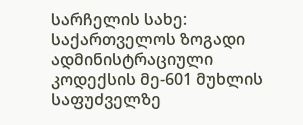სარჩელის სახე: საქართველოს ზოგადი ადმინისტრაციული კოდექსის მე-601 მუხლის საფუძველზე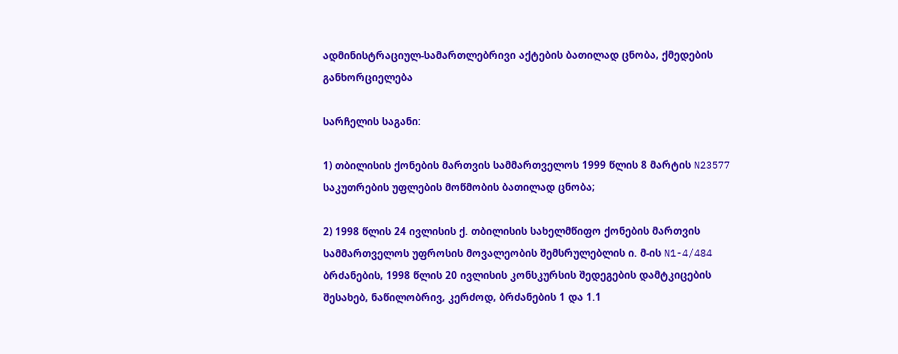ადმინისტრაციულ-სამართლებრივი აქტების ბათილად ცნობა, ქმედების განხორციელება

სარჩელის საგანი:

1) თბილისის ქონების მართვის სამმართველოს 1999 წლის 8 მარტის N23577 საკუთრების უფლების მოწმობის ბათილად ცნობა;

2) 1998 წლის 24 ივლისის ქ. თბილისის სახელმწიფო ქონების მართვის სამმართველოს უფროსის მოვალეობის შემსრულებლის ი. მ-ის N1-4/484 ბრძანების, 1998 წლის 20 ივლისის კონსკურსის შედეგების დამტკიცების შესახებ, ნაწილობრივ, კერძოდ, ბრძანების 1 და 1.1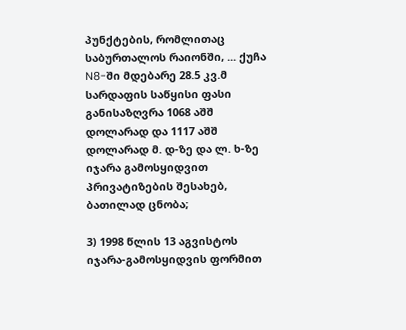პუნქტების, რომლითაც საბურთალოს რაიონში, ... ქუჩა N8-ში მდებარე 28.5 კვ.მ სარდაფის საწყისი ფასი განისაზღვრა 1068 აშშ დოლარად და 1117 აშშ დოლარად მ. დ-ზე და ლ. ხ-ზე იჯარა გამოსყიდვით პრივატიზების შესახებ, ბათილად ცნობა;

3) 1998 წლის 13 აგვისტოს იჯარა-გამოსყიდვის ფორმით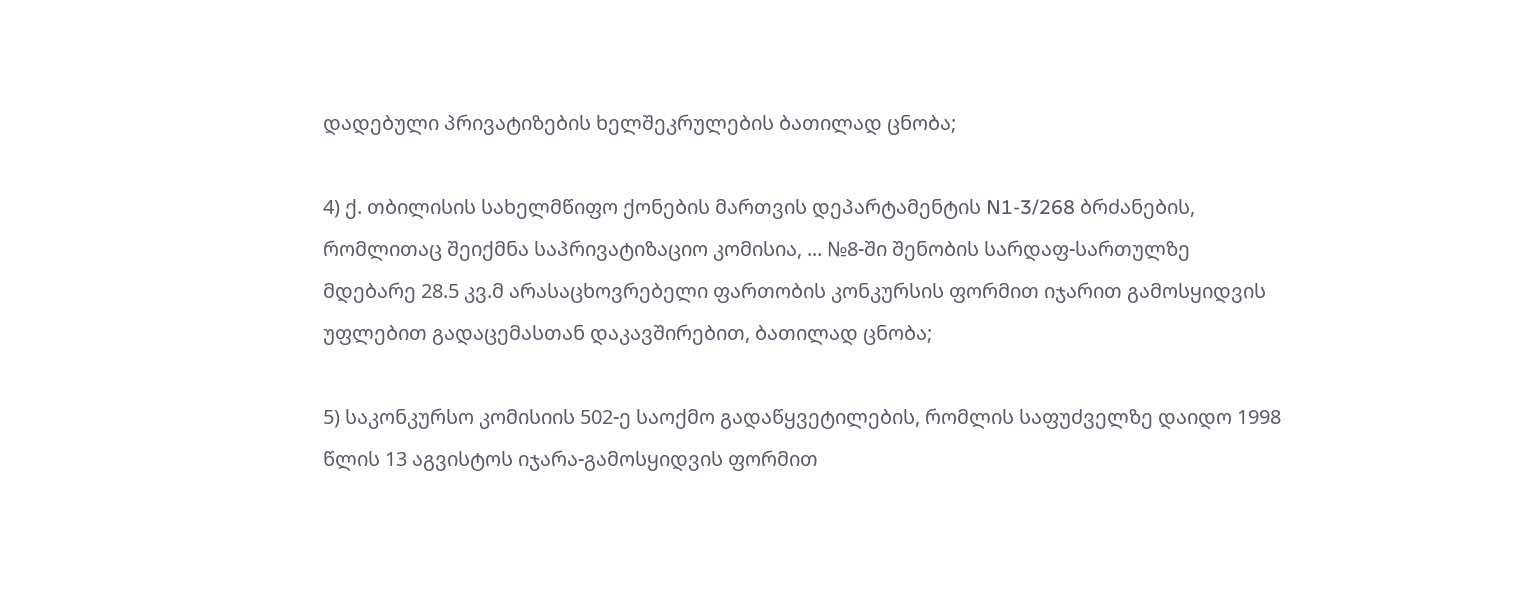დადებული პრივატიზების ხელშეკრულების ბათილად ცნობა;

4) ქ. თბილისის სახელმწიფო ქონების მართვის დეპარტამენტის N1-3/268 ბრძანების, რომლითაც შეიქმნა საპრივატიზაციო კომისია, ... №8-ში შენობის სარდაფ-სართულზე მდებარე 28.5 კვ.მ არასაცხოვრებელი ფართობის კონკურსის ფორმით იჯარით გამოსყიდვის უფლებით გადაცემასთან დაკავშირებით, ბათილად ცნობა;

5) საკონკურსო კომისიის 502-ე საოქმო გადაწყვეტილების, რომლის საფუძველზე დაიდო 1998 წლის 13 აგვისტოს იჯარა-გამოსყიდვის ფორმით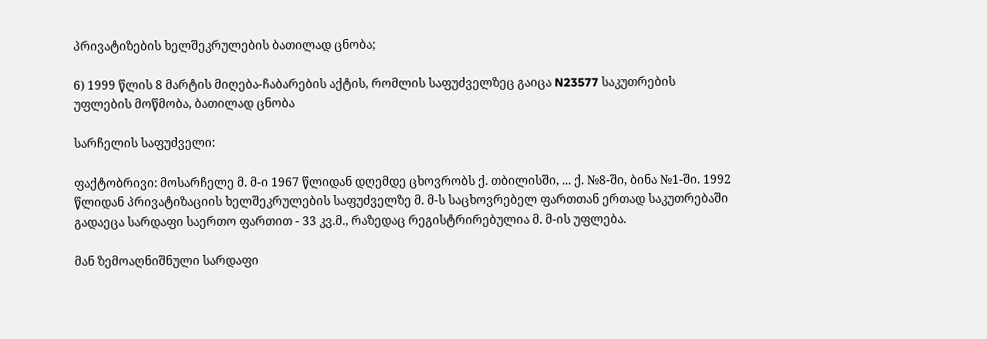პრივატიზების ხელშეკრულების ბათილად ცნობა;

6) 1999 წლის 8 მარტის მიღება-ჩაბარების აქტის, რომლის საფუძველზეც გაიცა N23577 საკუთრების უფლების მოწმობა, ბათილად ცნობა

სარჩელის საფუძველი:

ფაქტობრივი: მოსარჩელე მ. მ-ი 1967 წლიდან დღემდე ცხოვრობს ქ. თბილისში, ... ქ. №8-ში, ბინა №1-ში. 1992 წლიდან პრივატიზაციის ხელშეკრულების საფუძველზე მ. მ-ს საცხოვრებელ ფართთან ერთად საკუთრებაში გადაეცა სარდაფი საერთო ფართით - 33 კვ.მ., რაზედაც რეგისტრირებულია მ. მ-ის უფლება.

მან ზემოაღნიშნული სარდაფი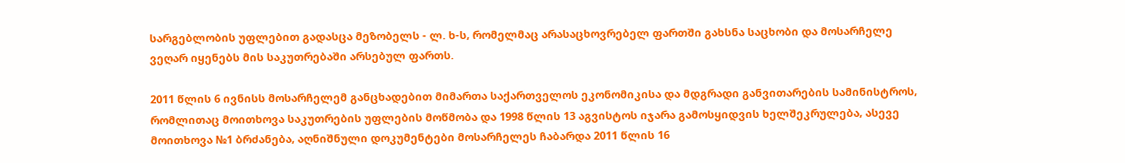სარგებლობის უფლებით გადასცა მეზობელს - ლ. ხ-ს, რომელმაც არასაცხოვრებელ ფართში გახსნა საცხობი და მოსარჩელე ვეღარ იყენებს მის საკუთრებაში არსებულ ფართს.

2011 წლის 6 ივნისს მოსარჩელემ განცხადებით მიმართა საქართველოს ეკონომიკისა და მდგრადი განვითარების სამინისტროს, რომლითაც მოითხოვა საკუთრების უფლების მოწმობა და 1998 წლის 13 აგვისტოს იჯარა გამოსყიდვის ხელშეკრულება, ასევე მოითხოვა №1 ბრძანება, აღნიშნული დოკუმენტები მოსარჩელეს ჩაბარდა 2011 წლის 16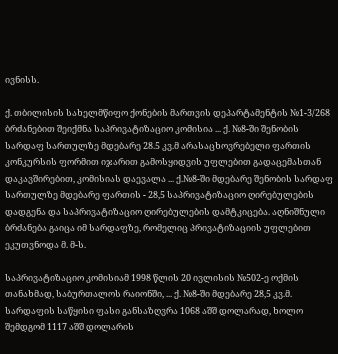ივნისს.

ქ. თბილისის სახელმწიფო ქონების მართვის დეპარტამენტის №1-3/268 ბრძანებით შეიქმნა საპრივატიზაციო კომისია ... ქ. №8-ში შენობის სარდაფ სართულზე მდებარე 28.5 კვ.მ არასაცხოვრებელი ფართის კონკურსის ფორმით იჯარით გამოსყიდვის უფლებით გადაცემასთან დაკავშირებით, კომისიას დაევალა ... ქ.№8-ში მდებარე შენობის სარდაფ სართულზე მდებარე ფართის - 28,5 საპრივატიზაციო ღირებულების დადგენა და საპრივატიზაციო ღირებულების დამტკიცება. აღნიშნული ბრძანება გაიცა იმ სარდაფზე, რომელიც პრივატიზაციის უფლებით ეკუთვნოდა მ. მ-ს.

საპრივატიზაციო კომისიამ 1998 წლის 20 ივლისის №502-ე ოქმის თანახმად, საბურთალოს რაიონში, ... ქ. №8-ში მდებარე 28,5 კვ.მ. სარდაფის საწყისი ფასი განსაზღვრა 1068 აშშ დოლარად, ხოლო შემდგომ 1117 აშშ დოლარის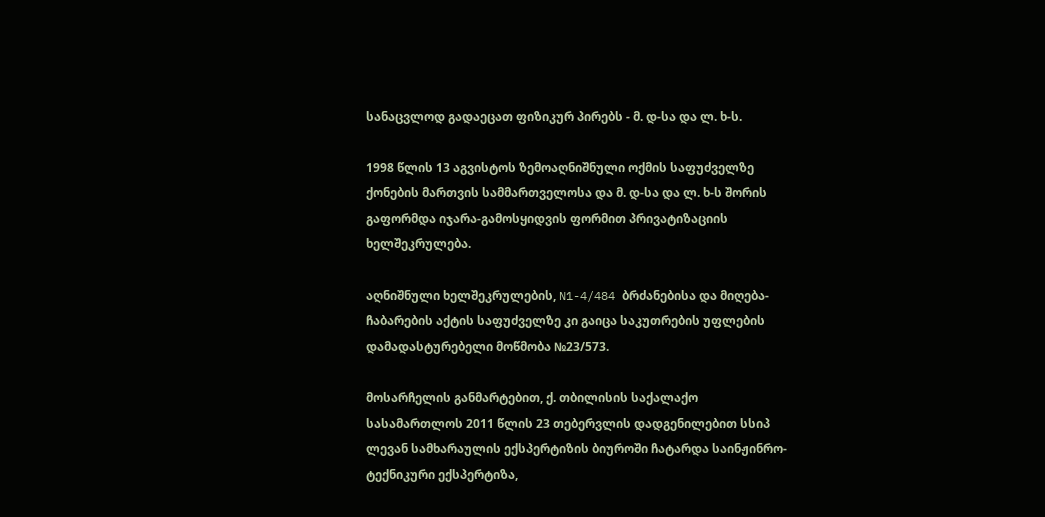სანაცვლოდ გადაეცათ ფიზიკურ პირებს - მ. დ-სა და ლ. ხ-ს.

1998 წლის 13 აგვისტოს ზემოაღნიშნული ოქმის საფუძველზე ქონების მართვის სამმართველოსა და მ. დ-სა და ლ. ხ-ს შორის გაფორმდა იჯარა-გამოსყიდვის ფორმით პრივატიზაციის ხელშეკრულება.

აღნიშნული ხელშეკრულების, N1-4/484 ბრძანებისა და მიღება-ჩაბარების აქტის საფუძველზე კი გაიცა საკუთრების უფლების დამადასტურებელი მოწმობა №23/573.

მოსარჩელის განმარტებით, ქ. თბილისის საქალაქო სასამართლოს 2011 წლის 23 თებერვლის დადგენილებით სსიპ ლევან სამხარაულის ექსპერტიზის ბიუროში ჩატარდა საინჟინრო-ტექნიკური ექსპერტიზა,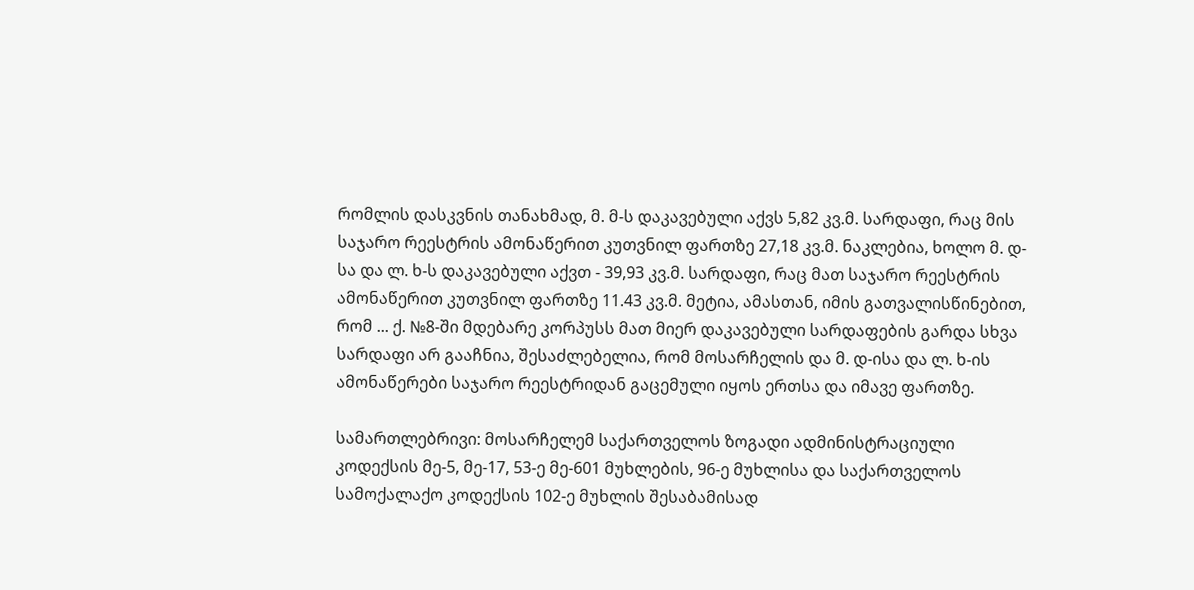რომლის დასკვნის თანახმად, მ. მ-ს დაკავებული აქვს 5,82 კვ.მ. სარდაფი, რაც მის საჯარო რეესტრის ამონაწერით კუთვნილ ფართზე 27,18 კვ.მ. ნაკლებია, ხოლო მ. დ-სა და ლ. ხ-ს დაკავებული აქვთ - 39,93 კვ.მ. სარდაფი, რაც მათ საჯარო რეესტრის ამონაწერით კუთვნილ ფართზე 11.43 კვ.მ. მეტია, ამასთან, იმის გათვალისწინებით, რომ ... ქ. №8-ში მდებარე კორპუსს მათ მიერ დაკავებული სარდაფების გარდა სხვა სარდაფი არ გააჩნია, შესაძლებელია, რომ მოსარჩელის და მ. დ-ისა და ლ. ხ-ის ამონაწერები საჯარო რეესტრიდან გაცემული იყოს ერთსა და იმავე ფართზე.

სამართლებრივი: მოსარჩელემ საქართველოს ზოგადი ადმინისტრაციული კოდექსის მე-5, მე-17, 53-ე მე-601 მუხლების, 96-ე მუხლისა და საქართველოს სამოქალაქო კოდექსის 102-ე მუხლის შესაბამისად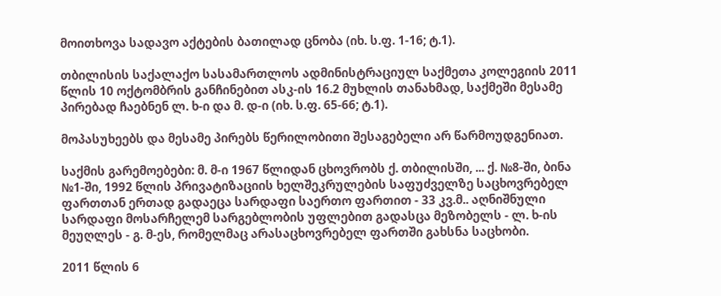მოითხოვა სადავო აქტების ბათილად ცნობა (იხ. ს.ფ. 1-16; ტ.1).

თბილისის საქალაქო სასამართლოს ადმინისტრაციულ საქმეთა კოლეგიის 2011 წლის 10 ოქტომბრის განჩინებით ასკ-ის 16.2 მუხლის თანახმად, საქმეში მესამე პირებად ჩაებნენ ლ. ხ-ი და მ. დ-ი (იხ. ს.ფ. 65-66; ტ.1).

მოპასუხეებს და მესამე პირებს წერილობითი შესაგებელი არ წარმოუდგენიათ.

საქმის გარემოებები: მ. მ-ი 1967 წლიდან ცხოვრობს ქ. თბილისში, ... ქ. №8-ში, ბინა №1-ში, 1992 წლის პრივატიზაციის ხელშეკრულების საფუძველზე საცხოვრებელ ფართთან ერთად გადაეცა სარდაფი საერთო ფართით - 33 კვ.მ.. აღნიშნული სარდაფი მოსარჩელემ სარგებლობის უფლებით გადასცა მეზობელს - ლ. ხ-ის მეუღლეს - გ. მ-ეს, რომელმაც არასაცხოვრებელ ფართში გახსნა საცხობი.

2011 წლის 6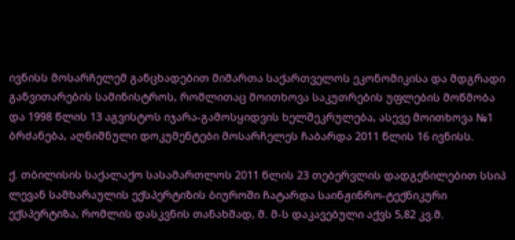ივნისს მოსარჩელემ განცხადებით მიმართა საქართველოს ეკონომიკისა და მდგრადი განვითარების სამინისტროს, რომლითაც მოითხოვა საკუთრების უფლების მოწმობა და 1998 წლის 13 აგვისტოს იჯარა-გამოსყიდვის ხელშეკრულება, ასევე მოითხოვა №1 ბრძანება, აღნიშნული დოკუმენტები მოსარჩელეს ჩაბარდა 2011 წლის 16 ივნისს.

ქ. თბილისის საქალაქო სასამართლოს 2011 წლის 23 თებერვლის დადგენილებით სსიპ ლევან სამხარაულის ექსპერტიზის ბიუროში ჩატარდა საინჟინრო-ტექნიკური ექსპერტიზა, რომლის დასკვნის თანახმად, მ. მ-ს დაკავებული აქვს 5,82 კვ.მ.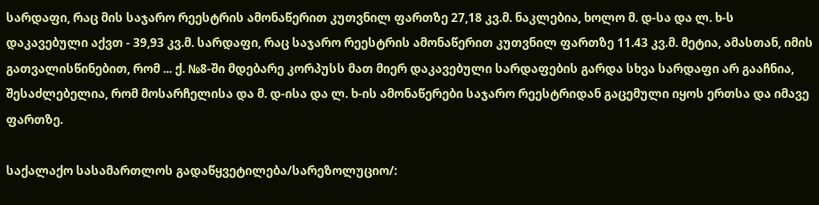სარდაფი, რაც მის საჯარო რეესტრის ამონაწერით კუთვნილ ფართზე 27,18 კვ.მ. ნაკლებია, ხოლო მ. დ-სა და ლ. ხ-ს დაკავებული აქვთ - 39,93 კვ.მ. სარდაფი, რაც საჯარო რეესტრის ამონაწერით კუთვნილ ფართზე 11.43 კვ.მ. მეტია, ამასთან, იმის გათვალისწინებით, რომ ... ქ. №8-ში მდებარე კორპუსს მათ მიერ დაკავებული სარდაფების გარდა სხვა სარდაფი არ გააჩნია, შესაძლებელია, რომ მოსარჩელისა და მ. დ-ისა და ლ. ხ-ის ამონაწერები საჯარო რეესტრიდან გაცემული იყოს ერთსა და იმავე ფართზე.

საქალაქო სასამართლოს გადაწყვეტილება/სარეზოლუციო/: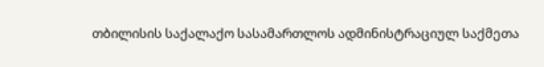თბილისის საქალაქო სასამართლოს ადმინისტრაციულ საქმეთა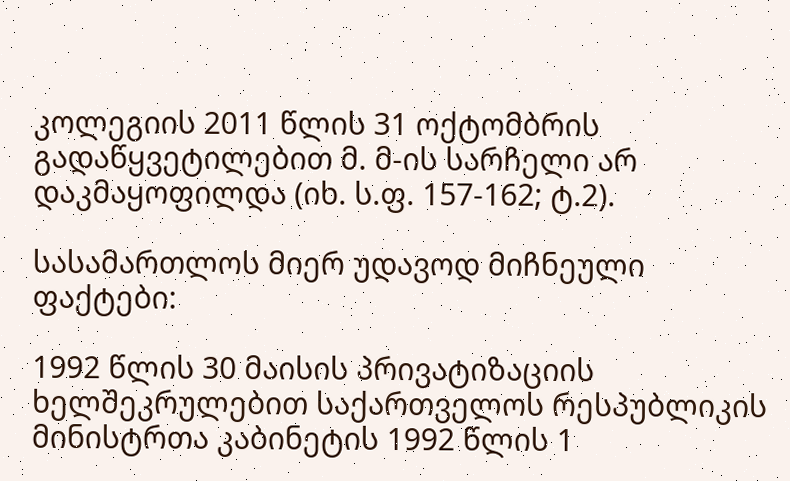კოლეგიის 2011 წლის 31 ოქტომბრის გადაწყვეტილებით მ. მ-ის სარჩელი არ დაკმაყოფილდა (იხ. ს.ფ. 157-162; ტ.2).

სასამართლოს მიერ უდავოდ მიჩნეული ფაქტები:

1992 წლის 30 მაისის პრივატიზაციის ხელშეკრულებით საქართველოს რესპუბლიკის მინისტრთა კაბინეტის 1992 წლის 1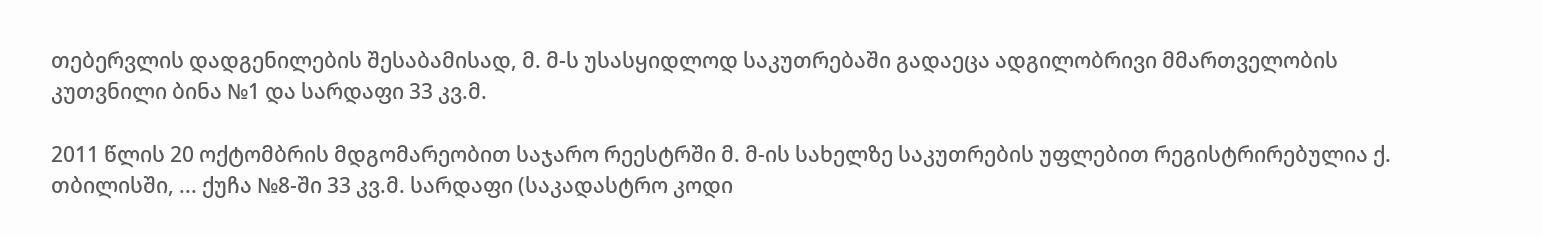თებერვლის დადგენილების შესაბამისად, მ. მ-ს უსასყიდლოდ საკუთრებაში გადაეცა ადგილობრივი მმართველობის კუთვნილი ბინა №1 და სარდაფი 33 კვ.მ.

2011 წლის 20 ოქტომბრის მდგომარეობით საჯარო რეესტრში მ. მ-ის სახელზე საკუთრების უფლებით რეგისტრირებულია ქ. თბილისში, ... ქუჩა №8-ში 33 კვ.მ. სარდაფი (საკადასტრო კოდი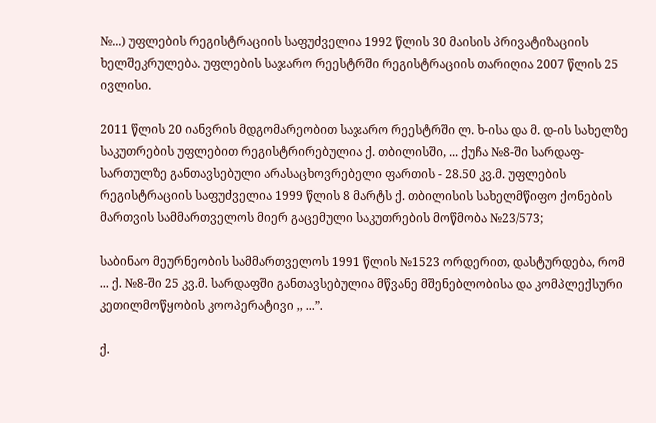№...) უფლების რეგისტრაციის საფუძველია 1992 წლის 30 მაისის პრივატიზაციის ხელშეკრულება. უფლების საჯარო რეესტრში რეგისტრაციის თარიღია 2007 წლის 25 ივლისი.

2011 წლის 20 იანვრის მდგომარეობით საჯარო რეესტრში ლ. ხ-ისა და მ. დ-ის სახელზე საკუთრების უფლებით რეგისტრირებულია ქ. თბილისში, ... ქუჩა №8-ში სარდაფ-სართულზე განთავსებული არასაცხოვრებელი ფართის - 28.50 კვ.მ. უფლების რეგისტრაციის საფუძველია 1999 წლის 8 მარტს ქ. თბილისის სახელმწიფო ქონების მართვის სამმართველოს მიერ გაცემული საკუთრების მოწმობა №23/573;

საბინაო მეურნეობის სამმართველოს 1991 წლის №1523 ორდერით, დასტურდება, რომ ... ქ. №8-ში 25 კვ.მ. სარდაფში განთავსებულია მწვანე მშენებლობისა და კომპლექსური კეთილმოწყობის კოოპერატივი ,, ...”.

ქ.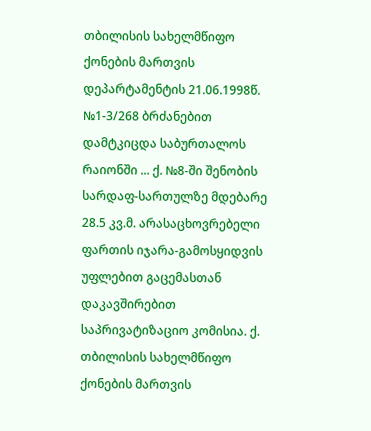თბილისის სახელმწიფო ქონების მართვის დეპარტამენტის 21.06.1998წ. №1-3/268 ბრძანებით დამტკიცდა საბურთალოს რაიონში ... ქ. №8-ში შენობის სარდაფ-სართულზე მდებარე 28.5 კვ.მ. არასაცხოვრებელი ფართის იჯარა-გამოსყიდვის უფლებით გაცემასთან დაკავშირებით საპრივატიზაციო კომისია. ქ. თბილისის სახელმწიფო ქონების მართვის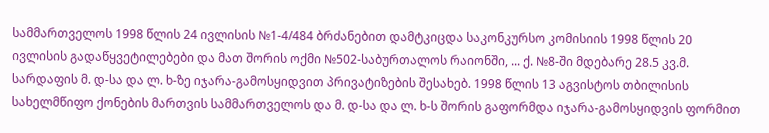სამმართველოს 1998 წლის 24 ივლისის №1-4/484 ბრძანებით დამტკიცდა საკონკურსო კომისიის 1998 წლის 20 ივლისის გადაწყვეტილებები და მათ შორის ოქმი №502-საბურთალოს რაიონში, ... ქ. №8-ში მდებარე 28.5 კვ.მ. სარდაფის მ. დ-სა და ლ. ხ-ზე იჯარა-გამოსყიდვით პრივატიზების შესახებ. 1998 წლის 13 აგვისტოს თბილისის სახელმწიფო ქონების მართვის სამმართველოს და მ. დ-სა და ლ. ხ-ს შორის გაფორმდა იჯარა-გამოსყიდვის ფორმით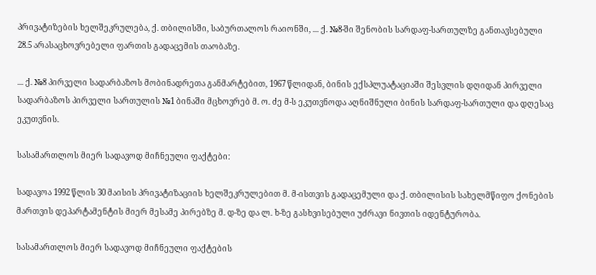პრივატიზების ხელშეკრულება, ქ. თბილისში, საბურთალოს რაიონში, ... ქ. №8-ში შენობის სარდაფ-სართულზე განთავსებული 28.5 არასაცხოვრებელი ფართის გადაცემის თაობაზე.

... ქ. №8 პირველი სადარბაზოს მობინადრეთა განმარტებით, 1967 წლიდან, ბინის ექსპლუატაციაში შესვლის დღიდან პირველი სადარბაზოს პირველი სართულის №1 ბინაში მცხოვრებ მ. ო. ძე მ-ს ეკუთვნოდა აღნიშნული ბინის სარდაფ-სართული და დღესაც ეკუთვნის.

სასამართლოს მიერ სადავოდ მიჩნეული ფაქტები:

სადავოა 1992 წლის 30 მაისის პრივატიზაციის ხელშეკრულებით მ. მ-ისთვის გადაცემული და ქ. თბილისის სახელმწიფო ქონების მართვის დეპარტამენტის მიერ მესამე პირებზე მ. დ-ზე და ლ. ხ-ზე გასხვისებული უძრავი ნივთის იდენტურობა.

სასამართლოს მიერ სადავოდ მიჩნეული ფაქტების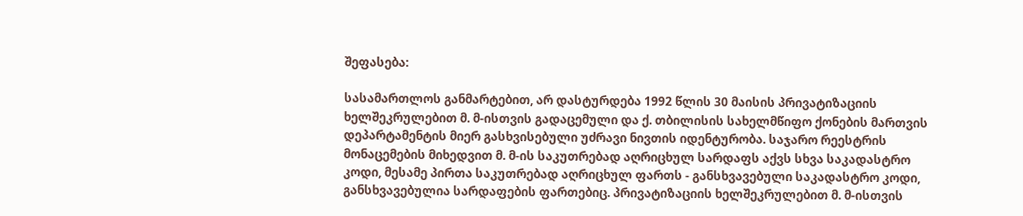შეფასება:

სასამართლოს განმარტებით, არ დასტურდება 1992 წლის 30 მაისის პრივატიზაციის ხელშეკრულებით მ. მ-ისთვის გადაცემული და ქ. თბილისის სახელმწიფო ქონების მართვის დეპარტამენტის მიერ გასხვისებული უძრავი ნივთის იდენტურობა. საჯარო რეესტრის მონაცემების მიხედვით მ. მ-ის საკუთრებად აღრიცხულ სარდაფს აქვს სხვა საკადასტრო კოდი, მესამე პირთა საკუთრებად აღრიცხულ ფართს - განსხვავებული საკადასტრო კოდი, განსხვავებულია სარდაფების ფართებიც. პრივატიზაციის ხელშეკრულებით მ. მ-ისთვის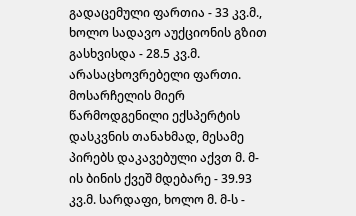გადაცემული ფართია - 33 კვ.მ., ხოლო სადავო აუქციონის გზით გასხვისდა - 28.5 კვ.მ. არასაცხოვრებელი ფართი. მოსარჩელის მიერ წარმოდგენილი ექსპერტის დასკვნის თანახმად, მესამე პირებს დაკავებული აქვთ მ. მ-ის ბინის ქვეშ მდებარე - 39.93 კვ.მ. სარდაფი, ხოლო მ. მ-ს -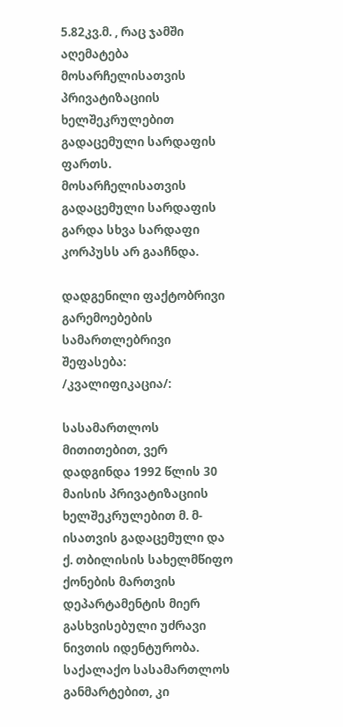5.82კვ.მ. , რაც ჯამში აღემატება მოსარჩელისათვის პრივატიზაციის ხელშეკრულებით გადაცემული სარდაფის ფართს. მოსარჩელისათვის გადაცემული სარდაფის გარდა სხვა სარდაფი კორპუსს არ გააჩნდა.

დადგენილი ფაქტობრივი გარემოებების სამართლებრივი შეფასება: /კვალიფიკაცია/:

სასამართლოს მითითებით, ვერ დადგინდა 1992 წლის 30 მაისის პრივატიზაციის ხელშეკრულებით მ. მ-ისათვის გადაცემული და ქ. თბილისის სახელმწიფო ქონების მართვის დეპარტამენტის მიერ გასხვისებული უძრავი ნივთის იდენტურობა. საქალაქო სასამართლოს განმარტებით, კი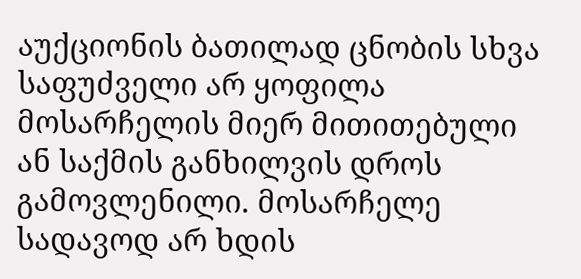აუქციონის ბათილად ცნობის სხვა საფუძველი არ ყოფილა მოსარჩელის მიერ მითითებული ან საქმის განხილვის დროს გამოვლენილი. მოსარჩელე სადავოდ არ ხდის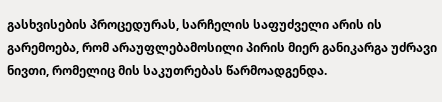გასხვისების პროცედურას, სარჩელის საფუძველი არის ის გარემოება, რომ არაუფლებამოსილი პირის მიერ განიკარგა უძრავი ნივთი, რომელიც მის საკუთრებას წარმოადგენდა.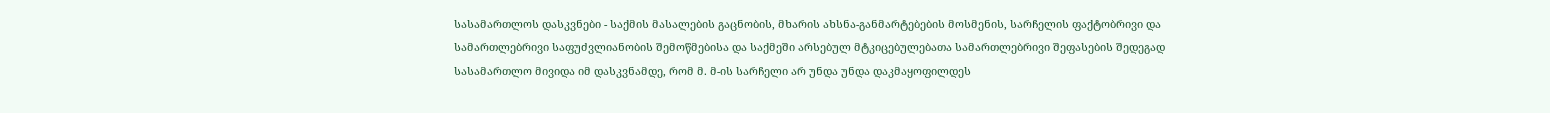სასამართლოს დასკვნები - საქმის მასალების გაცნობის, მხარის ახსნა-განმარტებების მოსმენის, სარჩელის ფაქტობრივი და სამართლებრივი საფუძვლიანობის შემოწმებისა და საქმეში არსებულ მტკიცებულებათა სამართლებრივი შეფასების შედეგად სასამართლო მივიდა იმ დასკვნამდე, რომ მ. მ-ის სარჩელი არ უნდა უნდა დაკმაყოფილდეს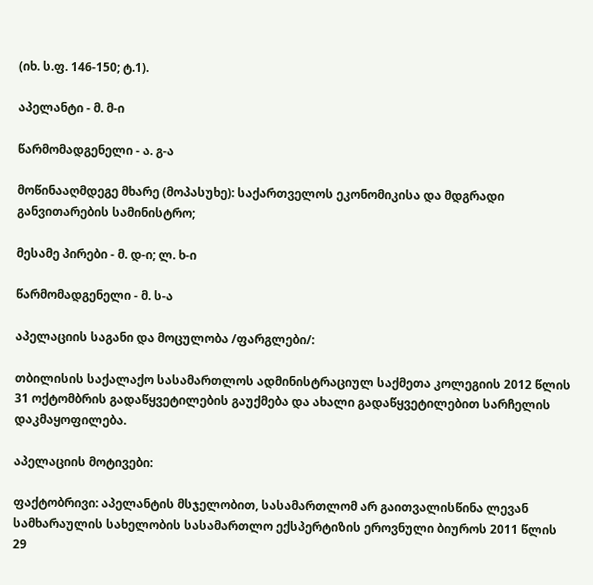(იხ. ს.ფ. 146-150; ტ.1).

აპელანტი - მ. მ-ი

წარმომადგენელი - ა. გ-ა

მოწინააღმდეგე მხარე (მოპასუხე): საქართველოს ეკონომიკისა და მდგრადი განვითარების სამინისტრო;

მესამე პირები - მ. დ-ი; ლ. ხ-ი

წარმომადგენელი - მ. ს-ა

აპელაციის საგანი და მოცულობა /ფარგლები/:

თბილისის საქალაქო სასამართლოს ადმინისტრაციულ საქმეთა კოლეგიის 2012 წლის 31 ოქტომბრის გადაწყვეტილების გაუქმება და ახალი გადაწყვეტილებით სარჩელის დაკმაყოფილება.

აპელაციის მოტივები:

ფაქტობრივი: აპელანტის მსჯელობით, სასამართლომ არ გაითვალისწინა ლევან სამხარაულის სახელობის სასამართლო ექსპერტიზის ეროვნული ბიუროს 2011 წლის 29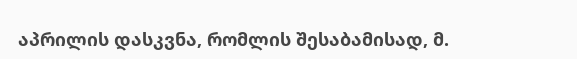აპრილის დასკვნა, რომლის შესაბამისად, მ.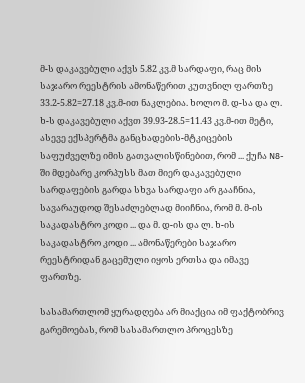მ-ს დაკავებული აქვს 5.82 კვ.მ სარდაფი, რაც მის საჯარო რეესტრის ამონაწერით კუთვნილ ფართზე 33.2-5.82=27.18 კვ.მ-ით ნაკლებია. ხოლო მ. დ-სა და ლ. ხ-ს დაკავებული აქვთ 39.93-28.5=11.43 კვ.მ-ით მეტი, ასევე ექსპერტმა განცხადების-მტკიცების საფუძველზე იმის გათვალისწინებით, რომ ... ქუჩა N8-ში მდებარე კორპუსს მათ მიერ დაკავებული სარდაფების გარდა სხვა სარდაფი არ გააჩნია, სავარაუდოდ შესაძლებლად მიიჩნია, რომ მ. მ-ის საკადასტრო კოდი ... და მ. დ-ის და ლ. ხ-ის საკადასტრო კოდი ... ამონაწერები საჯარო რეესტრიდან გაცემული იყოს ერთსა და იმავე ფართზე.

სასამართლომ ყურადღება არ მიაქცია იმ ფაქტობრივ გარემოებას, რომ სასამართლო პროცესზე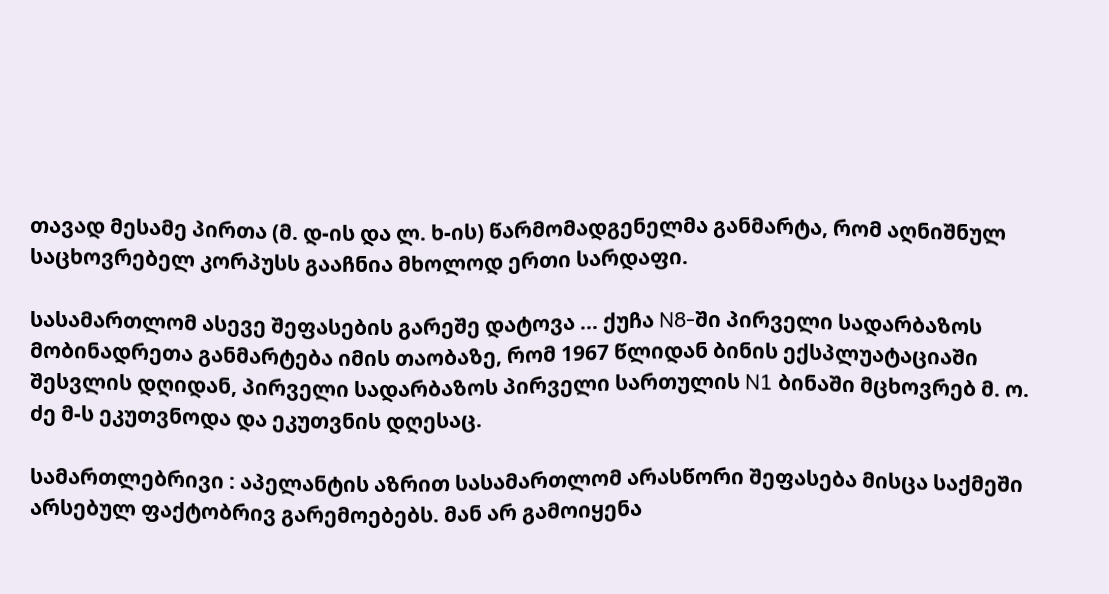თავად მესამე პირთა (მ. დ-ის და ლ. ხ-ის) წარმომადგენელმა განმარტა, რომ აღნიშნულ საცხოვრებელ კორპუსს გააჩნია მხოლოდ ერთი სარდაფი.

სასამართლომ ასევე შეფასების გარეშე დატოვა ... ქუჩა N8-ში პირველი სადარბაზოს მობინადრეთა განმარტება იმის თაობაზე, რომ 1967 წლიდან ბინის ექსპლუატაციაში შესვლის დღიდან, პირველი სადარბაზოს პირველი სართულის N1 ბინაში მცხოვრებ მ. ო. ძე მ-ს ეკუთვნოდა და ეკუთვნის დღესაც.

სამართლებრივი : აპელანტის აზრით სასამართლომ არასწორი შეფასება მისცა საქმეში არსებულ ფაქტობრივ გარემოებებს. მან არ გამოიყენა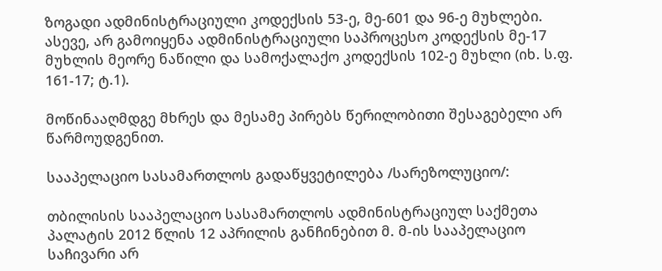ზოგადი ადმინისტრაციული კოდექსის 53-ე, მე-601 და 96-ე მუხლები. ასევე, არ გამოიყენა ადმინისტრაციული საპროცესო კოდექსის მე-17 მუხლის მეორე ნაწილი და სამოქალაქო კოდექსის 102-ე მუხლი (იხ. ს.ფ. 161-17; ტ.1).

მოწინააღმდგე მხრეს და მესამე პირებს წერილობითი შესაგებელი არ წარმოუდგენით.

სააპელაციო სასამართლოს გადაწყვეტილება /სარეზოლუციო/:

თბილისის სააპელაციო სასამართლოს ადმინისტრაციულ საქმეთა პალატის 2012 წლის 12 აპრილის განჩინებით მ. მ-ის სააპელაციო საჩივარი არ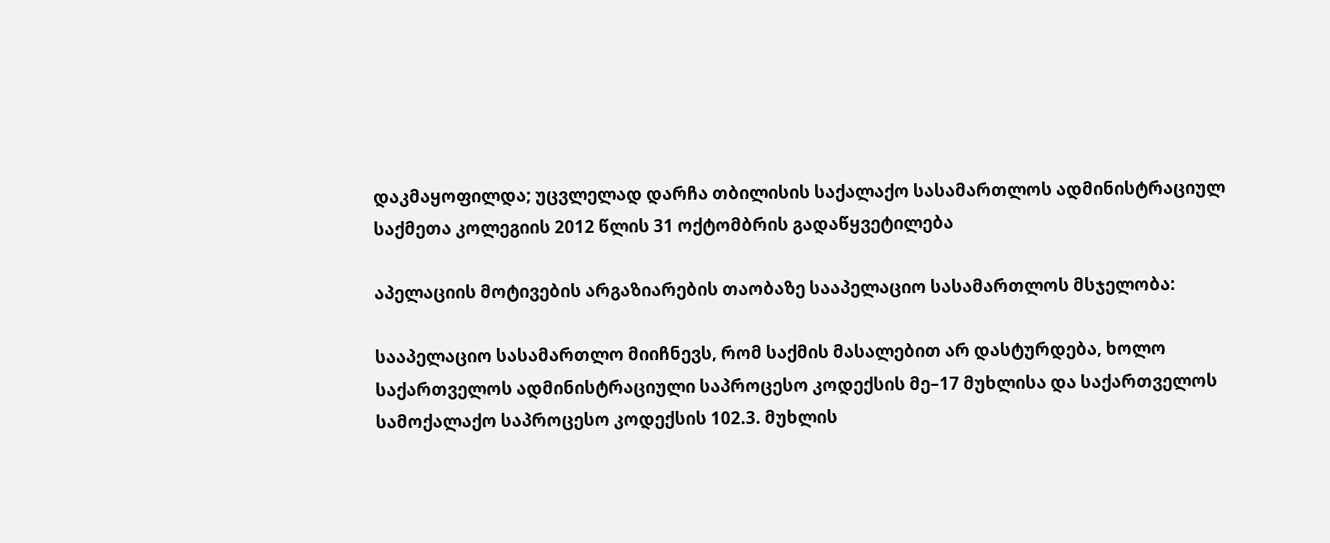დაკმაყოფილდა; უცვლელად დარჩა თბილისის საქალაქო სასამართლოს ადმინისტრაციულ საქმეთა კოლეგიის 2012 წლის 31 ოქტომბრის გადაწყვეტილება

აპელაციის მოტივების არგაზიარების თაობაზე სააპელაციო სასამართლოს მსჯელობა:

სააპელაციო სასამართლო მიიჩნევს, რომ საქმის მასალებით არ დასტურდება, ხოლო საქართველოს ადმინისტრაციული საპროცესო კოდექსის მე–17 მუხლისა და საქართველოს სამოქალაქო საპროცესო კოდექსის 102.3. მუხლის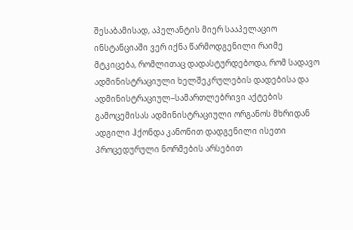შესაბამისად, აპელანტის მიერ სააპელაციო ინსტანციაში ვერ იქნა წარმოდგენილი რაიმე მტკიცება, რომლითაც დადასტურდებოდა, რომ სადავო ადმინისტრაციული ხელშეკრულების დადებისა და ადმინისტრაციულ–სამართლებრივი აქტების გამოცემისას ადმინისტრაციული ორგანოს მხრიდან ადგილი ჰქონდა კანონით დადგენილი ისეთი პროცედურული ნორმების არსებით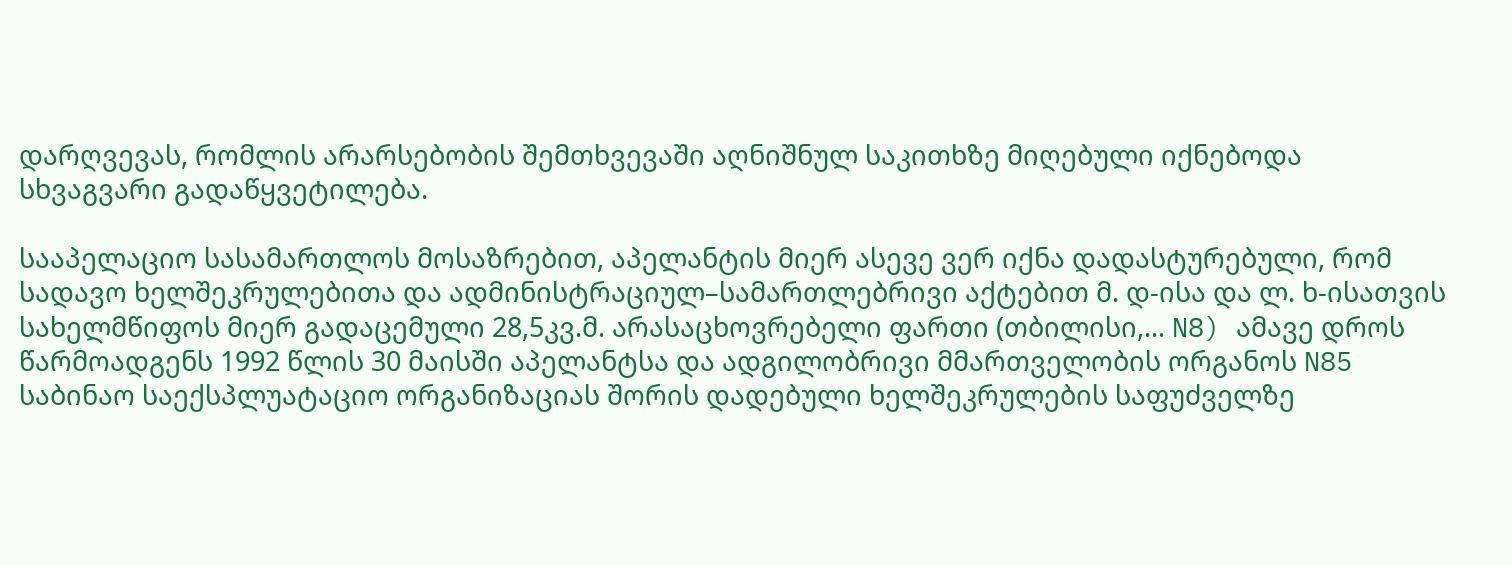დარღვევას, რომლის არარსებობის შემთხვევაში აღნიშნულ საკითხზე მიღებული იქნებოდა სხვაგვარი გადაწყვეტილება.

სააპელაციო სასამართლოს მოსაზრებით, აპელანტის მიერ ასევე ვერ იქნა დადასტურებული, რომ სადავო ხელშეკრულებითა და ადმინისტრაციულ–სამართლებრივი აქტებით მ. დ-ისა და ლ. ხ-ისათვის სახელმწიფოს მიერ გადაცემული 28,5კვ.მ. არასაცხოვრებელი ფართი (თბილისი,... N8) ამავე დროს წარმოადგენს 1992 წლის 30 მაისში აპელანტსა და ადგილობრივი მმართველობის ორგანოს N85 საბინაო საექსპლუატაციო ორგანიზაციას შორის დადებული ხელშეკრულების საფუძველზე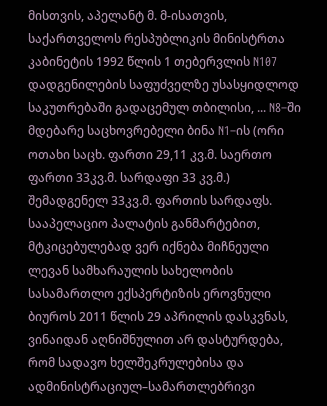მისთვის, აპელანტ მ. მ-ისათვის, საქართველოს რესპუბლიკის მინისტრთა კაბინეტის 1992 წლის 1 თებერვლის N107 დადგენილების საფუძველზე უსასყიდლოდ საკუთრებაში გადაცემულ თბილისი, ... N8–ში მდებარე საცხოვრებელი ბინა N1–ის (ორი ოთახი საცხ. ფართი 29,11 კვ.მ. საერთო ფართი 33კვ.მ. სარდაფი 33 კვ.მ.) შემადგენელ 33კვ.მ. ფართის სარდაფს. სააპელაციო პალატის განმარტებით, მტკიცებულებად ვერ იქნება მიჩნეული ლევან სამხარაულის სახელობის სასამართლო ექსპერტიზის ეროვნული ბიუროს 2011 წლის 29 აპრილის დასკვნას, ვინაიდან აღნიშნულით არ დასტურდება, რომ სადავო ხელშეკრულებისა და ადმინისტრაციულ–სამართლებრივი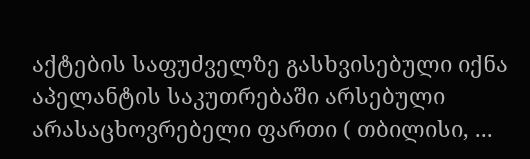აქტების საფუძველზე გასხვისებული იქნა აპელანტის საკუთრებაში არსებული არასაცხოვრებელი ფართი ( თბილისი, ...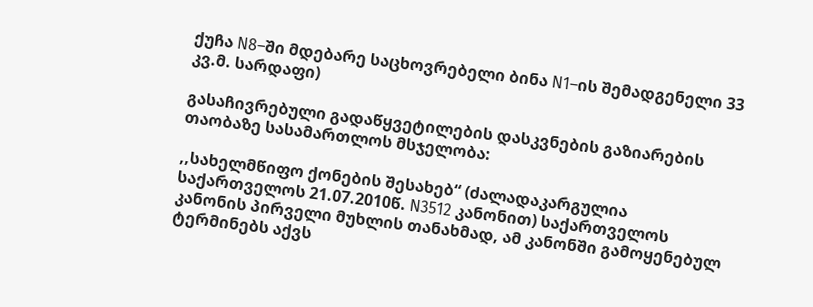ქუჩა N8–ში მდებარე საცხოვრებელი ბინა N1–ის შემადგენელი 33 კვ.მ. სარდაფი)

გასაჩივრებული გადაწყვეტილების დასკვნების გაზიარების თაობაზე სასამართლოს მსჯელობა:

,,სახელმწიფო ქონების შესახებ“ (ძალადაკარგულია საქართველოს 21.07.2010წ. N3512 კანონით) საქართველოს კანონის პირველი მუხლის თანახმად, ამ კანონში გამოყენებულ ტერმინებს აქვს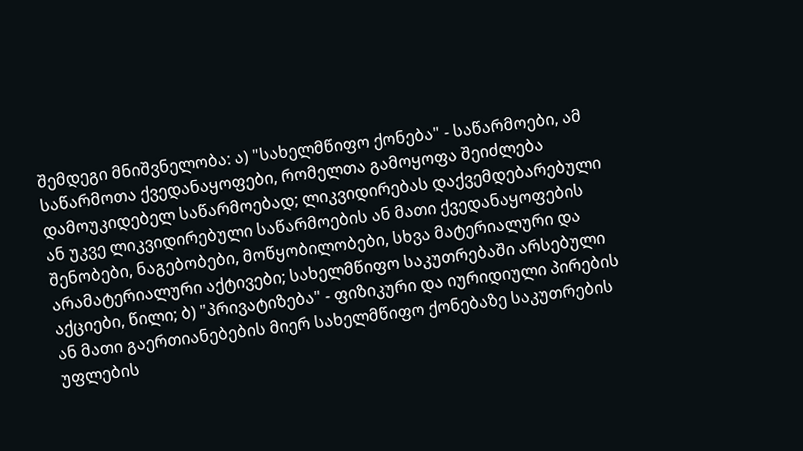შემდეგი მნიშვნელობა: ა) "სახელმწიფო ქონება" - საწარმოები, ამ საწარმოთა ქვედანაყოფები, რომელთა გამოყოფა შეიძლება დამოუკიდებელ საწარმოებად; ლიკვიდირებას დაქვემდებარებული ან უკვე ლიკვიდირებული საწარმოების ან მათი ქვედანაყოფების შენობები, ნაგებობები, მოწყობილობები, სხვა მატერიალური და არამატერიალური აქტივები; სახელმწიფო საკუთრებაში არსებული აქციები, წილი; ბ) "პრივატიზება" - ფიზიკური და იურიდიული პირების ან მათი გაერთიანებების მიერ სახელმწიფო ქონებაზე საკუთრების უფლების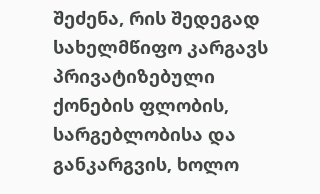შეძენა, რის შედეგად სახელმწიფო კარგავს პრივატიზებული ქონების ფლობის, სარგებლობისა და განკარგვის, ხოლო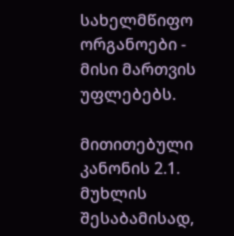სახელმწიფო ორგანოები - მისი მართვის უფლებებს.

მითითებული კანონის 2.1. მუხლის შესაბამისად,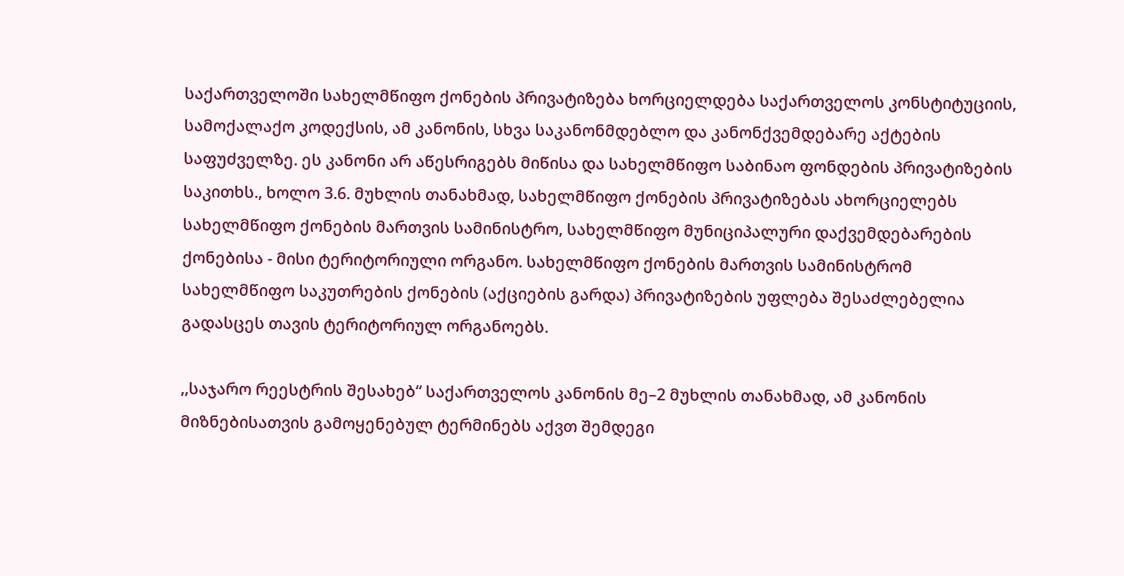საქართველოში სახელმწიფო ქონების პრივატიზება ხორციელდება საქართველოს კონსტიტუციის, სამოქალაქო კოდექსის, ამ კანონის, სხვა საკანონმდებლო და კანონქვემდებარე აქტების საფუძველზე. ეს კანონი არ აწესრიგებს მიწისა და სახელმწიფო საბინაო ფონდების პრივატიზების საკითხს., ხოლო 3.6. მუხლის თანახმად, სახელმწიფო ქონების პრივატიზებას ახორციელებს სახელმწიფო ქონების მართვის სამინისტრო, სახელმწიფო მუნიციპალური დაქვემდებარების ქონებისა - მისი ტერიტორიული ორგანო. სახელმწიფო ქონების მართვის სამინისტრომ სახელმწიფო საკუთრების ქონების (აქციების გარდა) პრივატიზების უფლება შესაძლებელია გადასცეს თავის ტერიტორიულ ორგანოებს.

,,საჯარო რეესტრის შესახებ“ საქართველოს კანონის მე–2 მუხლის თანახმად, ამ კანონის მიზნებისათვის გამოყენებულ ტერმინებს აქვთ შემდეგი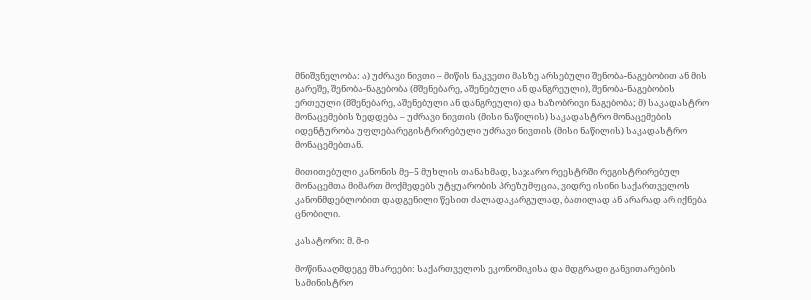მნიშვნელობა: ა) უძრავი ნივთი – მიწის ნაკვეთი მასზე არსებული შენობა-ნაგებობით ან მის გარეშე, შენობა-ნაგებობა (მშენებარე, აშენებული ან დანგრეული), შენობა-ნაგებობის ერთეული (მშენებარე, აშენებული ან დანგრეული) და ხაზობრივი ნაგებობა; მ) საკადასტრო მონაცემების ზედდება – უძრავი ნივთის (მისი ნაწილის) საკადასტრო მონაცემების იდენტურობა უფლებარეგისტრირებული უძრავი ნივთის (მისი ნაწილის) საკადასტრო მონაცემებთან.

მითითებული კანონის მე–5 მუხლის თანახმად, საჯარო რეესტრში რეგისტრირებულ მონაცემთა მიმართ მოქმედებს უტყუარობის პრეზუმფცია, ვიდრე ისინი საქართველოს კანონმდებლობით დადგენილი წესით ძალადაკარგულად, ბათილად ან არარად არ იქნება ცნობილი.

კასატორი: მ. მ-ი

მოწინააღმდეგე მხარეები: საქართველოს ეკონომიკისა და მდგრადი განვითარების სამინისტრო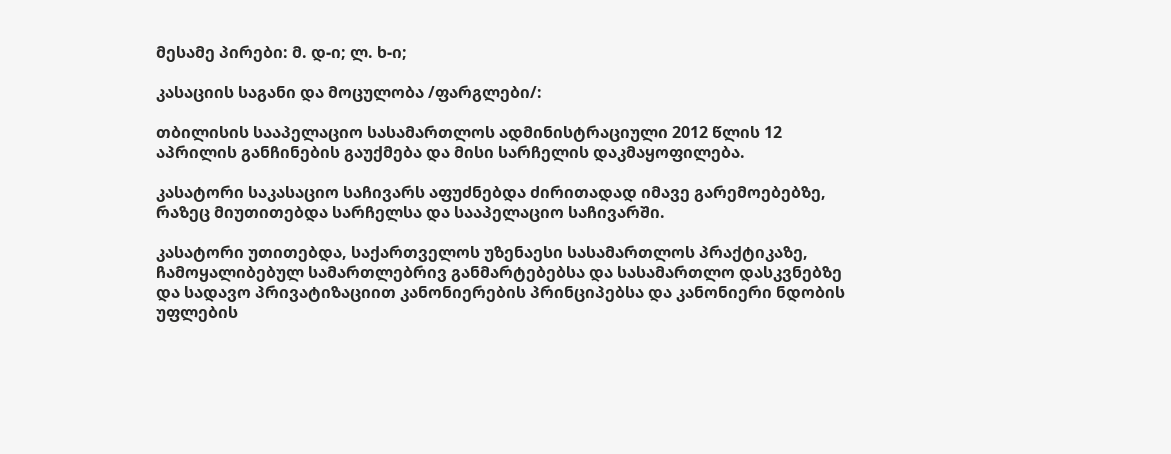მესამე პირები: მ. დ-ი; ლ. ხ-ი;

კასაციის საგანი და მოცულობა /ფარგლები/:

თბილისის სააპელაციო სასამართლოს ადმინისტრაციული 2012 წლის 12 აპრილის განჩინების გაუქმება და მისი სარჩელის დაკმაყოფილება.

კასატორი საკასაციო საჩივარს აფუძნებდა ძირითადად იმავე გარემოებებზე, რაზეც მიუთითებდა სარჩელსა და სააპელაციო საჩივარში.

კასატორი უთითებდა, საქართველოს უზენაესი სასამართლოს პრაქტიკაზე, ჩამოყალიბებულ სამართლებრივ განმარტებებსა და სასამართლო დასკვნებზე და სადავო პრივატიზაციით კანონიერების პრინციპებსა და კანონიერი ნდობის უფლების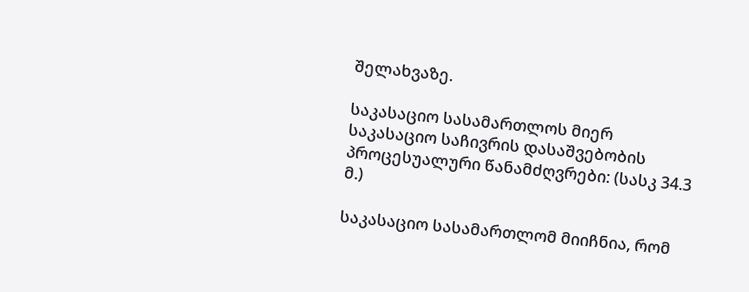შელახვაზე.

საკასაციო სასამართლოს მიერ საკასაციო საჩივრის დასაშვებობის პროცესუალური წანამძღვრები: (სასკ 34.3 მ.)

საკასაციო სასამართლომ მიიჩნია, რომ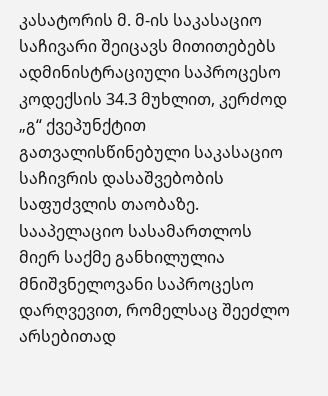კასატორის მ. მ-ის საკასაციო საჩივარი შეიცავს მითითებებს ადმინისტრაციული საპროცესო კოდექსის 34.3 მუხლით, კერძოდ „გ“ ქვეპუნქტით გათვალისწინებული საკასაციო საჩივრის დასაშვებობის საფუძვლის თაობაზე. სააპელაციო სასამართლოს მიერ საქმე განხილულია მნიშვნელოვანი საპროცესო დარღვევით, რომელსაც შეეძლო არსებითად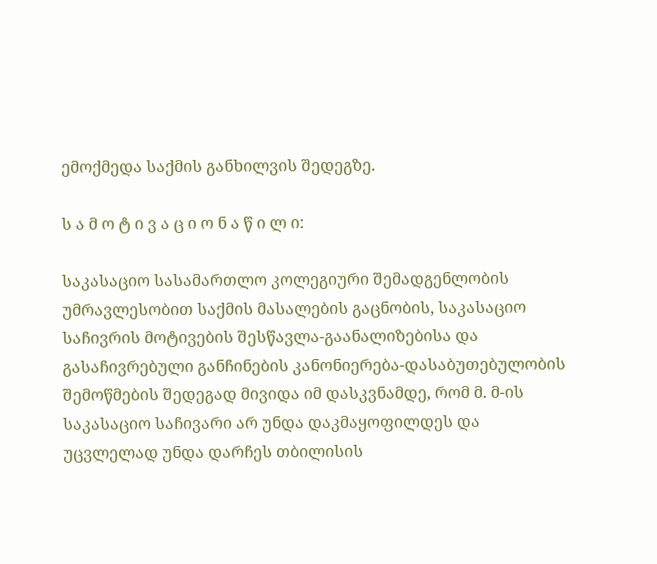ემოქმედა საქმის განხილვის შედეგზე.

ს ა მ ო ტ ი ვ ა ც ი ო ნ ა წ ი ლ ი:

საკასაციო სასამართლო კოლეგიური შემადგენლობის უმრავლესობით საქმის მასალების გაცნობის, საკასაციო საჩივრის მოტივების შესწავლა-გაანალიზებისა და გასაჩივრებული განჩინების კანონიერება-დასაბუთებულობის შემოწმების შედეგად მივიდა იმ დასკვნამდე, რომ მ. მ-ის საკასაციო საჩივარი არ უნდა დაკმაყოფილდეს და უცვლელად უნდა დარჩეს თბილისის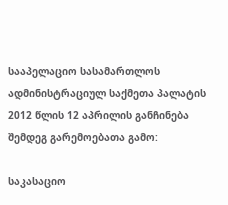სააპელაციო სასამართლოს ადმინისტრაციულ საქმეთა პალატის 2012 წლის 12 აპრილის განჩინება შემდეგ გარემოებათა გამო:

საკასაციო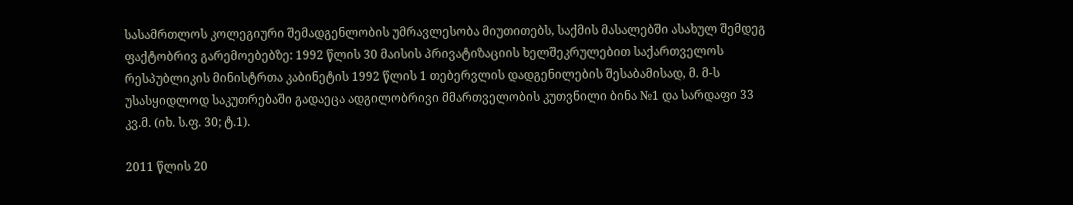სასამრთლოს კოლეგიური შემადგენლობის უმრავლესობა მიუთითებს, საქმის მასალებში ასახულ შემდეგ ფაქტობრივ გარემოებებზე: 1992 წლის 30 მაისის პრივატიზაციის ხელშეკრულებით საქართველოს რესპუბლიკის მინისტრთა კაბინეტის 1992 წლის 1 თებერვლის დადგენილების შესაბამისად, მ. მ-ს უსასყიდლოდ საკუთრებაში გადაეცა ადგილობრივი მმართველობის კუთვნილი ბინა №1 და სარდაფი 33 კვ.მ. (იხ. ს.ფ. 30; ტ.1).

2011 წლის 20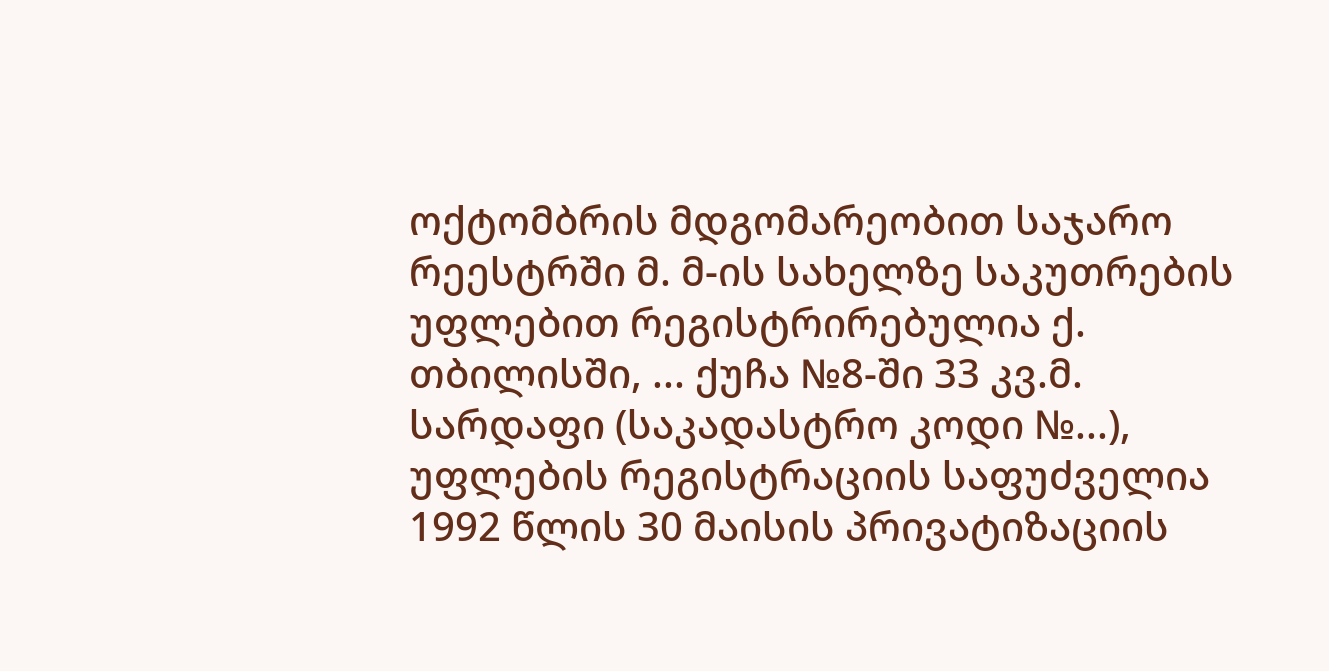ოქტომბრის მდგომარეობით საჯარო რეესტრში მ. მ-ის სახელზე საკუთრების უფლებით რეგისტრირებულია ქ. თბილისში, ... ქუჩა №8-ში 33 კვ.მ. სარდაფი (საკადასტრო კოდი №...), უფლების რეგისტრაციის საფუძველია 1992 წლის 30 მაისის პრივატიზაციის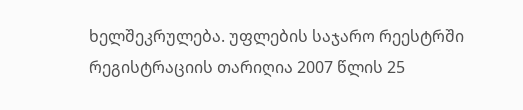ხელშეკრულება. უფლების საჯარო რეესტრში რეგისტრაციის თარიღია 2007 წლის 25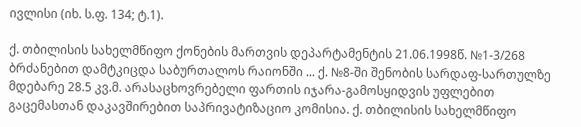ივლისი (იხ. ს.ფ. 134; ტ.1).

ქ. თბილისის სახელმწიფო ქონების მართვის დეპარტამენტის 21.06.1998წ. №1-3/268 ბრძანებით დამტკიცდა საბურთალოს რაიონში ... ქ. №8-ში შენობის სარდაფ-სართულზე მდებარე 28.5 კვ.მ. არასაცხოვრებელი ფართის იჯარა-გამოსყიდვის უფლებით გაცემასთან დაკავშირებით საპრივატიზაციო კომისია. ქ. თბილისის სახელმწიფო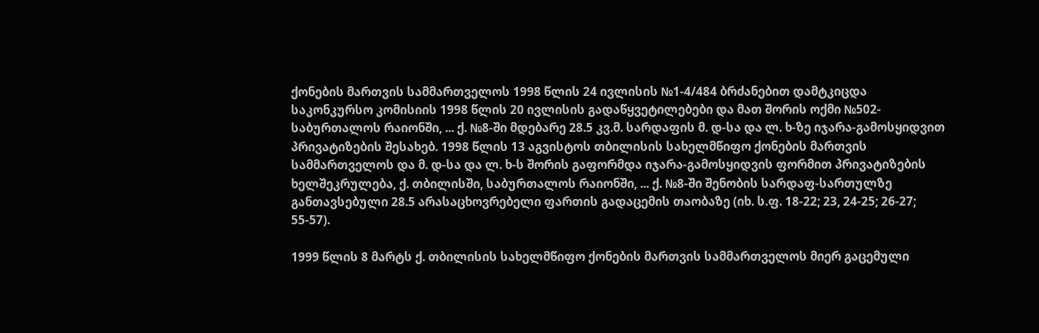ქონების მართვის სამმართველოს 1998 წლის 24 ივლისის №1-4/484 ბრძანებით დამტკიცდა საკონკურსო კომისიის 1998 წლის 20 ივლისის გადაწყვეტილებები და მათ შორის ოქმი №502-საბურთალოს რაიონში, ... ქ. №8-ში მდებარე 28.5 კვ.მ. სარდაფის მ. დ-სა და ლ. ხ-ზე იჯარა-გამოსყიდვით პრივატიზების შესახებ. 1998 წლის 13 აგვისტოს თბილისის სახელმწიფო ქონების მართვის სამმართველოს და მ. დ-სა და ლ. ხ-ს შორის გაფორმდა იჯარა-გამოსყიდვის ფორმით პრივატიზების ხელშეკრულება, ქ. თბილისში, საბურთალოს რაიონში, ... ქ. №8-ში შენობის სარდაფ-სართულზე განთავსებული 28.5 არასაცხოვრებელი ფართის გადაცემის თაობაზე (იხ. ს.ფ. 18-22; 23, 24-25; 26-27; 55-57).

1999 წლის 8 მარტს ქ. თბილისის სახელმწიფო ქონების მართვის სამმართველოს მიერ გაცემული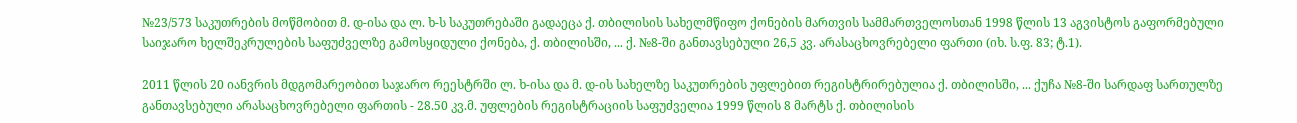№23/573 საკუთრების მოწმობით მ. დ-ისა და ლ. ხ-ს საკუთრებაში გადაეცა ქ. თბილისის სახელმწიფო ქონების მართვის სამმართველოსთან 1998 წლის 13 აგვისტოს გაფორმებული საიჯარო ხელშეკრულების საფუძველზე გამოსყიდული ქონება, ქ. თბილისში, ... ქ. №8-ში განთავსებული 26,5 კვ. არასაცხოვრებელი ფართი (იხ. ს.ფ. 83; ტ.1).

2011 წლის 20 იანვრის მდგომარეობით საჯარო რეესტრში ლ. ხ-ისა და მ. დ-ის სახელზე საკუთრების უფლებით რეგისტრირებულია ქ. თბილისში, ... ქუჩა №8-ში სარდაფ სართულზე განთავსებული არასაცხოვრებელი ფართის - 28.50 კვ.მ. უფლების რეგისტრაციის საფუძველია 1999 წლის 8 მარტს ქ. თბილისის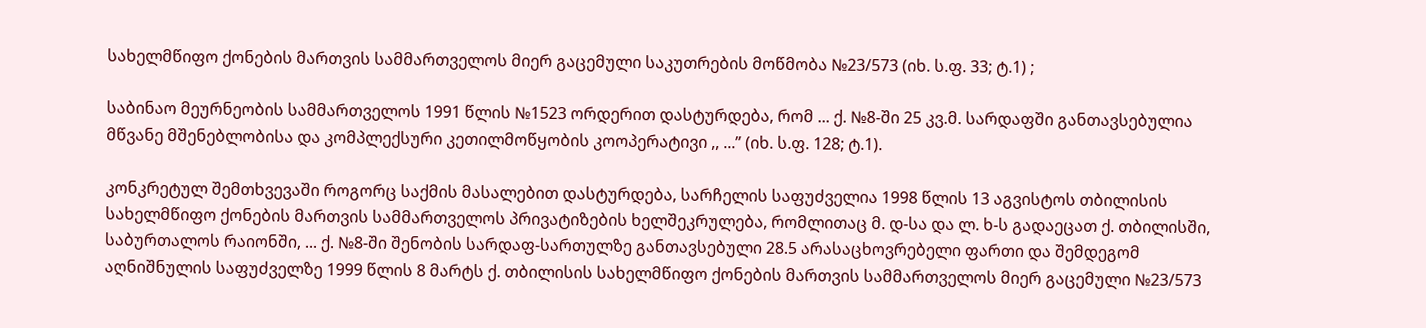სახელმწიფო ქონების მართვის სამმართველოს მიერ გაცემული საკუთრების მოწმობა №23/573 (იხ. ს.ფ. 33; ტ.1) ;

საბინაო მეურნეობის სამმართველოს 1991 წლის №1523 ორდერით დასტურდება, რომ ... ქ. №8-ში 25 კვ.მ. სარდაფში განთავსებულია მწვანე მშენებლობისა და კომპლექსური კეთილმოწყობის კოოპერატივი ,, ...” (იხ. ს.ფ. 128; ტ.1).

კონკრეტულ შემთხვევაში როგორც საქმის მასალებით დასტურდება, სარჩელის საფუძველია 1998 წლის 13 აგვისტოს თბილისის სახელმწიფო ქონების მართვის სამმართველოს პრივატიზების ხელშეკრულება, რომლითაც მ. დ-სა და ლ. ხ-ს გადაეცათ ქ. თბილისში, საბურთალოს რაიონში, ... ქ. №8-ში შენობის სარდაფ-სართულზე განთავსებული 28.5 არასაცხოვრებელი ფართი და შემდეგომ აღნიშნულის საფუძველზე 1999 წლის 8 მარტს ქ. თბილისის სახელმწიფო ქონების მართვის სამმართველოს მიერ გაცემული №23/573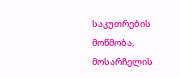საკუთრების მოწმობა, მოსარჩელის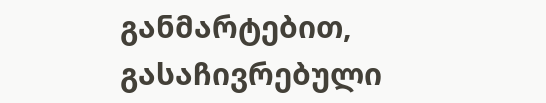განმარტებით, გასაჩივრებული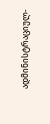ადმინისტრაციულ-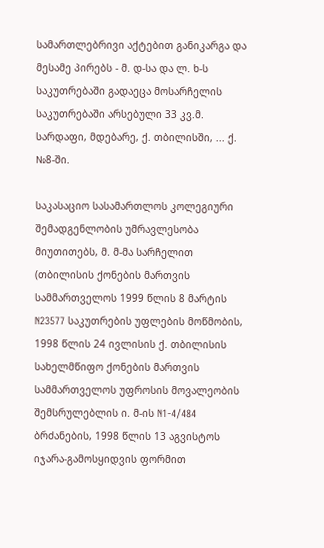სამართლებრივი აქტებით განიკარგა და მესამე პირებს - მ. დ-სა და ლ. ხ-ს საკუთრებაში გადაეცა მოსარჩელის საკუთრებაში არსებული 33 კვ.მ. სარდაფი, მდებარე, ქ. თბილისში, ... ქ. №8-ში.

საკასაციო სასამართლოს კოლეგიური შემადგენლობის უმრავლესობა მიუთითებს, მ. მ-მა სარჩელით (თბილისის ქონების მართვის სამმართველოს 1999 წლის 8 მარტის N23577 საკუთრების უფლების მოწმობის, 1998 წლის 24 ივლისის ქ. თბილისის სახელმწიფო ქონების მართვის სამმართველოს უფროსის მოვალეობის შემსრულებლის ი. მ-ის N1-4/484 ბრძანების, 1998 წლის 13 აგვისტოს იჯარა-გამოსყიდვის ფორმით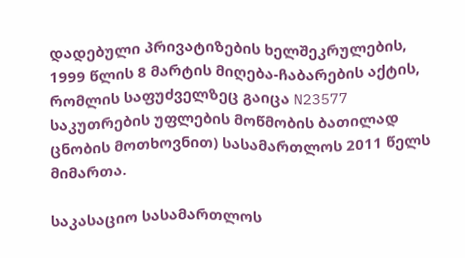დადებული პრივატიზების ხელშეკრულების, 1999 წლის 8 მარტის მიღება-ჩაბარების აქტის, რომლის საფუძველზეც გაიცა N23577 საკუთრების უფლების მოწმობის ბათილად ცნობის მოთხოვნით) სასამართლოს 2011 წელს მიმართა.

საკასაციო სასამართლოს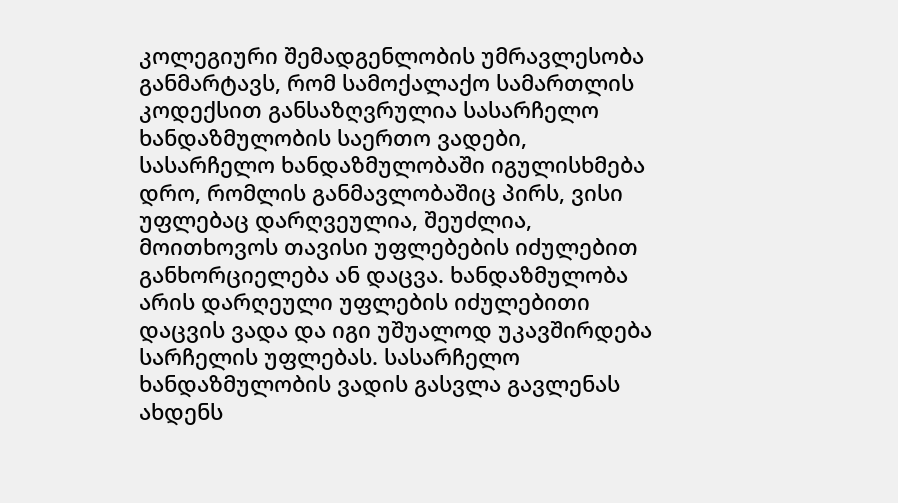კოლეგიური შემადგენლობის უმრავლესობა განმარტავს, რომ სამოქალაქო სამართლის კოდექსით განსაზღვრულია სასარჩელო ხანდაზმულობის საერთო ვადები, სასარჩელო ხანდაზმულობაში იგულისხმება დრო, რომლის განმავლობაშიც პირს, ვისი უფლებაც დარღვეულია, შეუძლია, მოითხოვოს თავისი უფლებების იძულებით განხორციელება ან დაცვა. ხანდაზმულობა არის დარღეული უფლების იძულებითი დაცვის ვადა და იგი უშუალოდ უკავშირდება სარჩელის უფლებას. სასარჩელო ხანდაზმულობის ვადის გასვლა გავლენას ახდენს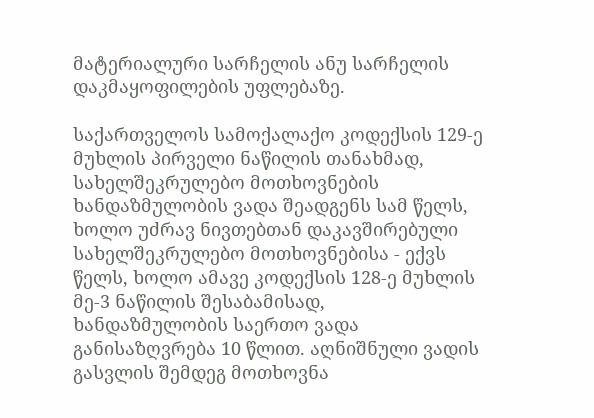მატერიალური სარჩელის ანუ სარჩელის დაკმაყოფილების უფლებაზე.

საქართველოს სამოქალაქო კოდექსის 129-ე მუხლის პირველი ნაწილის თანახმად, სახელშეკრულებო მოთხოვნების ხანდაზმულობის ვადა შეადგენს სამ წელს, ხოლო უძრავ ნივთებთან დაკავშირებული სახელშეკრულებო მოთხოვნებისა - ექვს წელს, ხოლო ამავე კოდექსის 128-ე მუხლის მე-3 ნაწილის შესაბამისად, ხანდაზმულობის საერთო ვადა განისაზღვრება 10 წლით. აღნიშნული ვადის გასვლის შემდეგ მოთხოვნა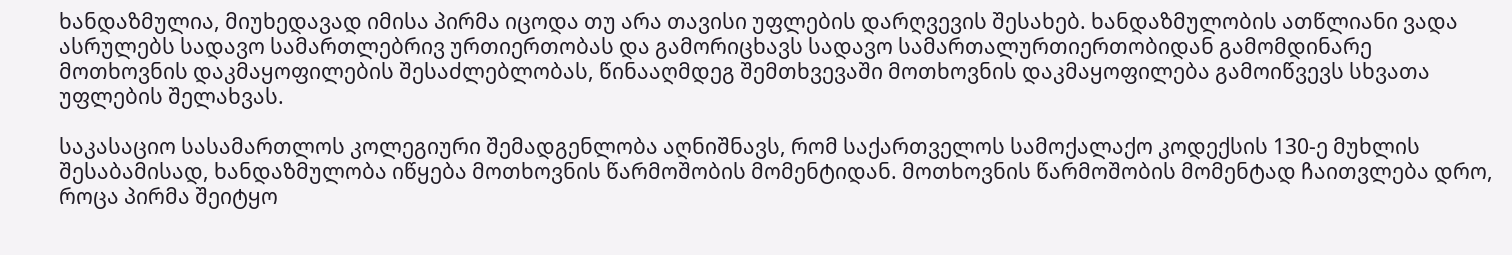ხანდაზმულია, მიუხედავად იმისა პირმა იცოდა თუ არა თავისი უფლების დარღვევის შესახებ. ხანდაზმულობის ათწლიანი ვადა ასრულებს სადავო სამართლებრივ ურთიერთობას და გამორიცხავს სადავო სამართალურთიერთობიდან გამომდინარე მოთხოვნის დაკმაყოფილების შესაძლებლობას, წინააღმდეგ შემთხვევაში მოთხოვნის დაკმაყოფილება გამოიწვევს სხვათა უფლების შელახვას.

საკასაციო სასამართლოს კოლეგიური შემადგენლობა აღნიშნავს, რომ საქართველოს სამოქალაქო კოდექსის 130-ე მუხლის შესაბამისად, ხანდაზმულობა იწყება მოთხოვნის წარმოშობის მომენტიდან. მოთხოვნის წარმოშობის მომენტად ჩაითვლება დრო, როცა პირმა შეიტყო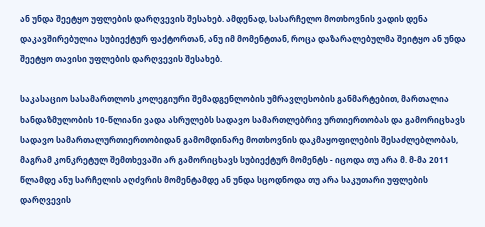ან უნდა შეეტყო უფლების დარღვევის შესახებ. ამდენად, სასარჩელო მოთხოვნის ვადის დენა დაკავშირებულია სუბიექტურ ფაქტორთან, ანუ იმ მომენტთან, როცა დაზარალებულმა შეიტყო ან უნდა შეეტყო თავისი უფლების დარღვევის შესახებ.

საკასაციო სასამართლოს კოლეგიური შემადგენლობის უმრავლესობის განმარტებით, მართალია ხანდაზმულობის 10-წლიანი ვადა ასრულებს სადავო სამართლებრივ ურთიერთობას და გამორიცხავს სადავო სამართალურთიერთობიდან გამომდინარე მოთხოვნის დაკმაყოფილების შესაძლებლობას, მაგრამ კონკრეტულ შემთხევაში არ გამორიცხავს სუბიექტურ მომენტს - იცოდა თუ არა მ. მ-მა 2011 წლამდე ანუ სარჩელის აღძვრის მომენტამდე ან უნდა სცოდნოდა თუ არა საკუთარი უფლების დარღვევის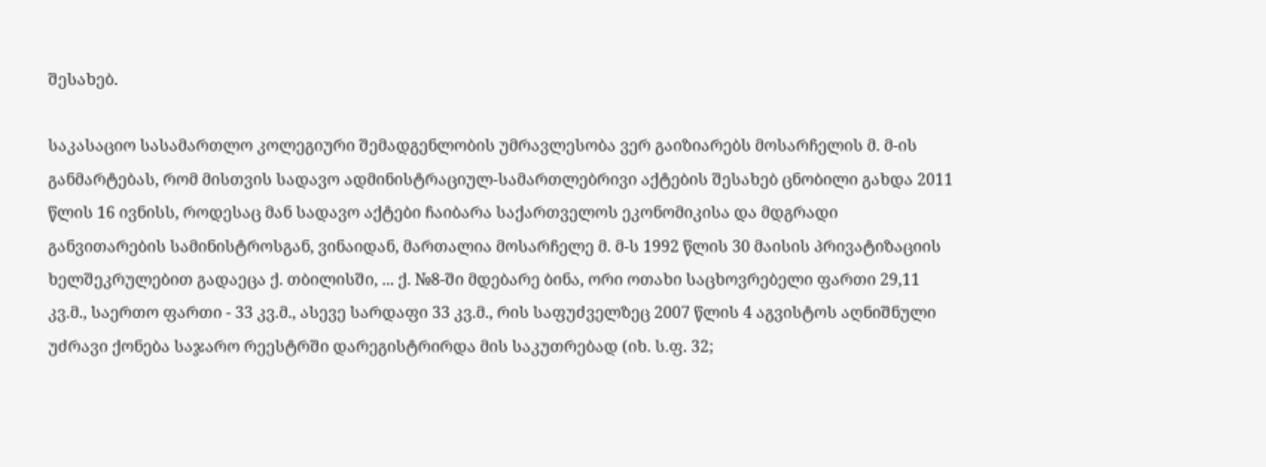შესახებ.

საკასაციო სასამართლო კოლეგიური შემადგენლობის უმრავლესობა ვერ გაიზიარებს მოსარჩელის მ. მ-ის განმარტებას, რომ მისთვის სადავო ადმინისტრაციულ-სამართლებრივი აქტების შესახებ ცნობილი გახდა 2011 წლის 16 ივნისს, როდესაც მან სადავო აქტები ჩაიბარა საქართველოს ეკონომიკისა და მდგრადი განვითარების სამინისტროსგან, ვინაიდან, მართალია მოსარჩელე მ. მ-ს 1992 წლის 30 მაისის პრივატიზაციის ხელშეკრულებით გადაეცა ქ. თბილისში, ... ქ. №8-ში მდებარე ბინა, ორი ოთახი საცხოვრებელი ფართი 29,11 კვ.მ., საერთო ფართი - 33 კვ.მ., ასევე სარდაფი 33 კვ.მ., რის საფუძველზეც 2007 წლის 4 აგვისტოს აღნიშნული უძრავი ქონება საჯარო რეესტრში დარეგისტრირდა მის საკუთრებად (იხ. ს.ფ. 32;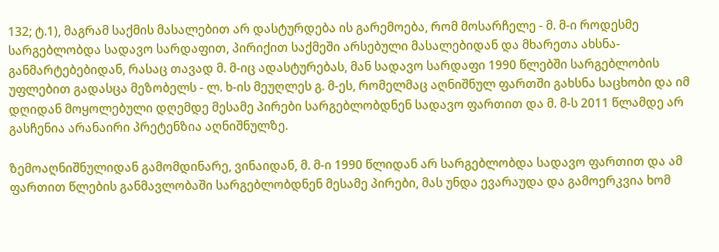132; ტ.1), მაგრამ საქმის მასალებით არ დასტურდება ის გარემოება, რომ მოსარჩელე - მ. მ-ი როდესმე სარგებლობდა სადავო სარდაფით, პირიქით საქმეში არსებული მასალებიდან და მხარეთა ახსნა-განმარტებებიდან, რასაც თავად მ. მ-იც ადასტურებას, მან სადავო სარდაფი 1990 წლებში სარგებლობის უფლებით გადასცა მეზობელს - ლ. ხ-ის მეუღლეს გ. მ-ეს, რომელმაც აღნიშნულ ფართში გახსნა საცხობი და იმ დღიდან მოყოლებული დღემდე მესამე პირები სარგებლობდნენ სადავო ფართით და მ. მ-ს 2011 წლამდე არ გასჩენია არანაირი პრეტენზია აღნიშნულზე.

ზემოაღნიშნულიდან გამომდინარე, ვინაიდან, მ. მ-ი 1990 წლიდან არ სარგებლობდა სადავო ფართით და ამ ფართით წლების განმავლობაში სარგებლობდნენ მესამე პირები, მას უნდა ევარაუდა და გამოერკვია ხომ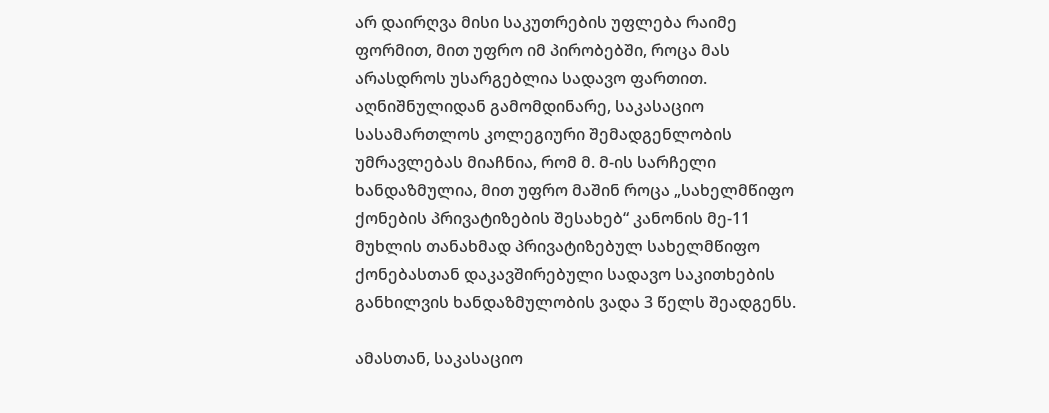არ დაირღვა მისი საკუთრების უფლება რაიმე ფორმით, მით უფრო იმ პირობებში, როცა მას არასდროს უსარგებლია სადავო ფართით. აღნიშნულიდან გამომდინარე, საკასაციო სასამართლოს კოლეგიური შემადგენლობის უმრავლებას მიაჩნია, რომ მ. მ-ის სარჩელი ხანდაზმულია, მით უფრო მაშინ როცა „სახელმწიფო ქონების პრივატიზების შესახებ“ კანონის მე-11 მუხლის თანახმად პრივატიზებულ სახელმწიფო ქონებასთან დაკავშირებული სადავო საკითხების განხილვის ხანდაზმულობის ვადა 3 წელს შეადგენს.

ამასთან, საკასაციო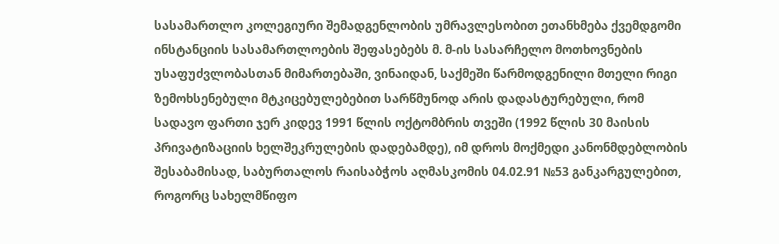სასამართლო კოლეგიური შემადგენლობის უმრავლესობით ეთანხმება ქვემდგომი ინსტანციის სასამართლოების შეფასებებს მ. მ-ის სასარჩელო მოთხოვნების უსაფუძვლობასთან მიმართებაში, ვინაიდან, საქმეში წარმოდგენილი მთელი რიგი ზემოხსენებული მტკიცებულებებით სარწმუნოდ არის დადასტურებული, რომ სადავო ფართი ჯერ კიდევ 1991 წლის ოქტომბრის თვეში (1992 წლის 30 მაისის პრივატიზაციის ხელშეკრულების დადებამდე), იმ დროს მოქმედი კანონმდებლობის შესაბამისად, საბურთალოს რაისაბჭოს აღმასკომის 04.02.91 №53 განკარგულებით, როგორც სახელმწიფო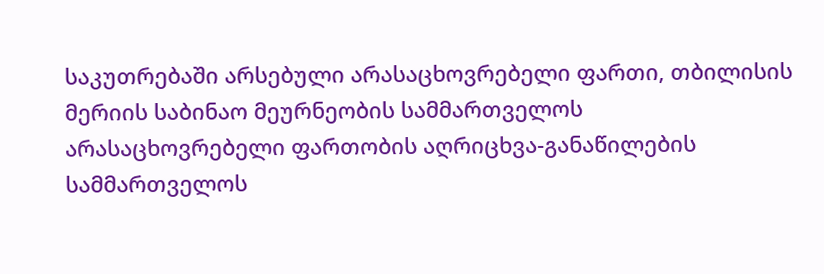საკუთრებაში არსებული არასაცხოვრებელი ფართი, თბილისის მერიის საბინაო მეურნეობის სამმართველოს არასაცხოვრებელი ფართობის აღრიცხვა-განაწილების სამმართველოს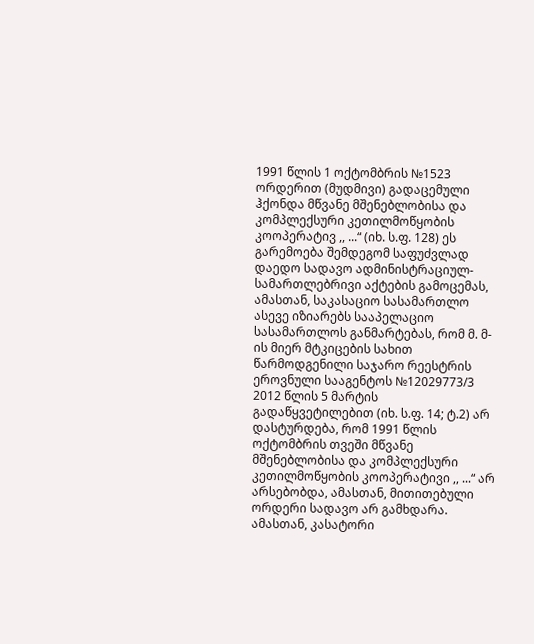1991 წლის 1 ოქტომბრის №1523 ორდერით (მუდმივი) გადაცემული ჰქონდა მწვანე მშენებლობისა და კომპლექსური კეთილმოწყობის კოოპერატივ ,, ...“ (იხ. ს.ფ. 128) ეს გარემოება შემდეგომ საფუძვლად დაედო სადავო ადმინისტრაციულ-სამართლებრივი აქტების გამოცემას, ამასთან, საკასაციო სასამართლო ასევე იზიარებს სააპელაციო სასამართლოს განმარტებას, რომ მ. მ-ის მიერ მტკიცების სახით წარმოდგენილი საჯარო რეესტრის ეროვნული სააგენტოს №12029773/3 2012 წლის 5 მარტის გადაწყვეტილებით (იხ. ს.ფ. 14; ტ.2) არ დასტურდება, რომ 1991 წლის ოქტომბრის თვეში მწვანე მშენებლობისა და კომპლექსური კეთილმოწყობის კოოპერატივი ,, ...“ არ არსებობდა, ამასთან, მითითებული ორდერი სადავო არ გამხდარა. ამასთან, კასატორი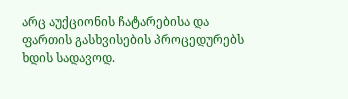არც აუქციონის ჩატარებისა და ფართის გასხვისების პროცედურებს ხდის სადავოდ.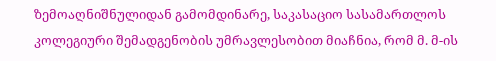ზემოაღნიშნულიდან გამომდინარე, საკასაციო სასამართლოს კოლეგიური შემადგენობის უმრავლესობით მიაჩნია, რომ მ. მ-ის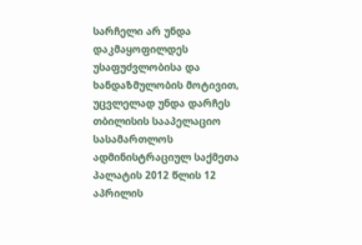სარჩელი არ უნდა დაკმაყოფილდეს უსაფუძვლობისა და ხანდაზმულობის მოტივით, უცვლელად უნდა დარჩეს თბილისის სააპელაციო სასამართლოს ადმინისტრაციულ საქმეთა პალატის 2012 წლის 12 აპრილის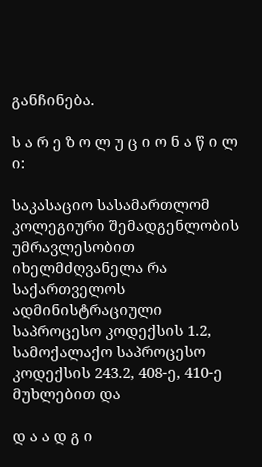განჩინება.

ს ა რ ე ზ ო ლ უ ც ი ო ნ ა წ ი ლ ი:

საკასაციო სასამართლომ კოლეგიური შემადგენლობის უმრავლესობით იხელმძღვანელა რა საქართველოს ადმინისტრაციული საპროცესო კოდექსის 1.2, სამოქალაქო საპროცესო კოდექსის 243.2, 408-ე, 410-ე მუხლებით და

დ ა ა დ გ ი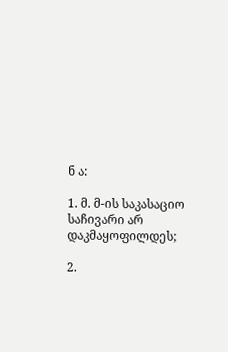ნ ა:

1. მ. მ-ის საკასაციო საჩივარი არ დაკმაყოფილდეს;

2.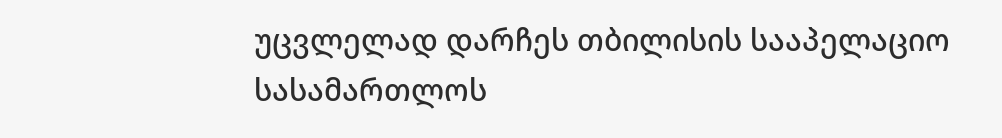უცვლელად დარჩეს თბილისის სააპელაციო სასამართლოს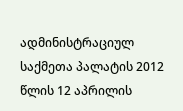ადმინისტრაციულ საქმეთა პალატის 2012 წლის 12 აპრილის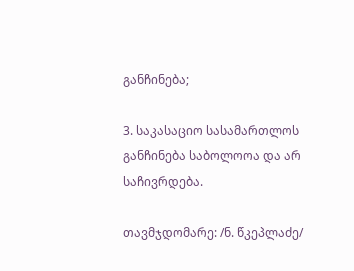განჩინება;

3. საკასაციო სასამართლოს განჩინება საბოლოოა და არ საჩივრდება.

თავმჯდომარე: /ნ. წკეპლაძე/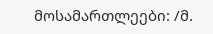მოსამართლეები: /მ.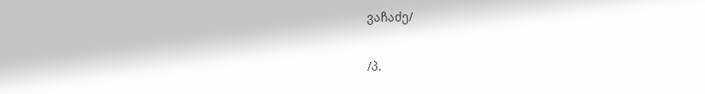ვაჩაძე/

/პ.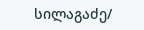სილაგაძე/